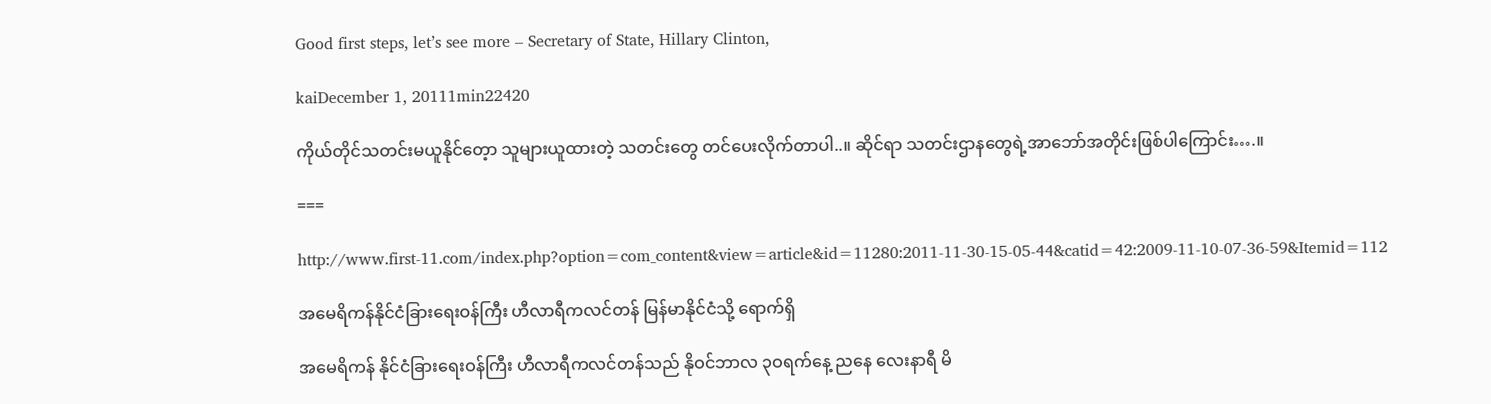Good first steps, let’s see more – Secretary of State, Hillary Clinton,

kaiDecember 1, 20111min22420

ကိုယ်တိုင်သတင်းမယူနိုင်တေ့ာ သူများယူထားတဲ့ သတင်းတွေ တင်ပေးလိုက်တာပါ..။ ဆိုင်ရာ သတင်းဌာနတွေရဲ့အာဘော်အတိုင်းဖြစ်ပါကြောင်း….။

===

http://www.first-11.com/index.php?option=com_content&view=article&id=11280:2011-11-30-15-05-44&catid=42:2009-11-10-07-36-59&Itemid=112

အမေရိကန်နိုင်ငံခြားရေးဝန်ကြီး ဟီလာရီကလင်တန် မြန်မာနိုင်ငံသို့ ရောက်ရှိ

အမေရိကန် နိုင်ငံခြားရေးဝန်ကြီး ဟီလာရီကလင်တန်သည် နိုဝင်ဘာလ ၃ဝရက်နေ့ ညနေ လေးနာရီ မိ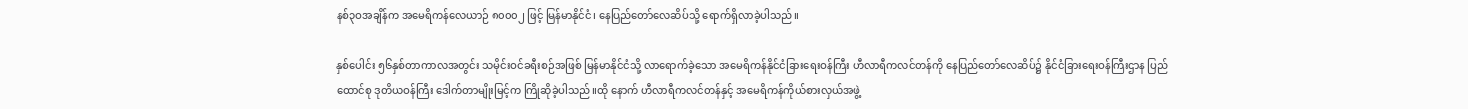နစ်၃ဝအချိန်က အမေရိကန်လေယာဉ် ၈၀၀၀၂ ဖြင့် မြန်မာနိုင်ငံ၊ နေပြည်တော်လေဆိပ်သို့ ရောက်ရှိလာခဲ့ပါသည်။

နှစ်ပေါင်း ၅၆နှစ်တာကာလအတွင်း သမိုင်းဝင်ခရီးစဉ်အဖြစ် မြန်မာနိုင်ငံသို့ လာရောက်ခဲ့သော အမေရိကန်နိုင်ငံခြားရေးဝန်ကြီး ဟီလာရီကလင်တန်ကို နေပြည်တော်လေဆိပ်၌ နိုင်ငံခြားရေးဝန်ကြီးဌာန ပြည်ထောင်စု ဒုတိယဝန်ကြီး ဒေါက်တာမျိုးမြင့်က ကြိုဆိုခဲ့ပါသည်။ထို နောက် ဟီလာရီကလင်တန်နှင့် အမေရိကန်ကိုယ်စားလှယ်အဖွဲ့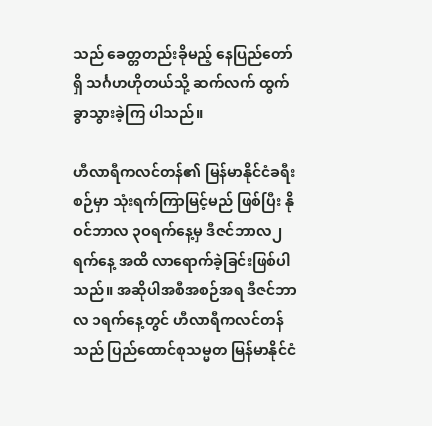သည် ခေတ္တတည်းခိုမည့် နေပြည်တော်ရှိ သင်္ဂဟဟိုတယ်သို့ ဆက်လက် ထွက်ခွာသွားခဲ့ကြ ပါသည်။

ဟီလာရီကလင်တန်၏ မြန်မာနိုင်ငံခရီးစဉ်မှာ သုံးရက်ကြာမြင့်မည် ဖြစ်ပြီး နိုဝင်ဘာလ ၃ဝရက်နေ့မှ ဒီဇင်ဘာလ၂ရက်နေ့ အထိ လာရောက်ခဲ့ခြင်းဖြစ်ပါသည်။ အဆိုပါအစီအစဉ်အရ ဒီဇင်ဘာလ ၁ရက်နေ့တွင် ဟီလာရီကလင်တန်သည် ပြည်ထောင်စုသမ္မတ မြန်မာနိုင်ငံ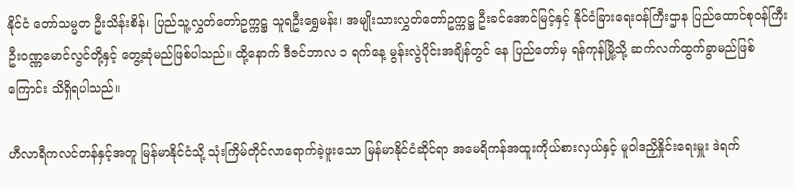နိုင်ငံ တော်သမ္မတ ဦးသိန်းစိန်၊ ပြည်သူ့လွှတ်တော်ဥက္ကဋ္ဌ သူရဦးရွှေမန်း၊ အမျိုးသားလွှတ်တော်ဥက္ကဋ္ဌ ဦးခင်အောင်မြင့်နှင့် နိုင်ငံခြားရေးဝန်ကြီးဌာန ပြည်ထောင်စုဝန်ကြီး ဦးဝဏ္ဏမောင်လွင်တို့နှင့် တွေ့ဆုံမည်ဖြစ်ပါသည်။ ထို့နောက် ဒီဇင်ဘာလ ၁ ရက်နေ့ မွန်းလွဲပိုင်းအချိန်တွင် နေ ပြည်တော်မှ ရန်ကုန်မြို့သို့ ဆက်လက်ထွက်ခွာမည်ဖြစ်ကြောင်း သိရှိရပါသည်။

ဟီလာရီကလင်တန်နှင့်အတူ မြန်မာနိုင်ငံသို့ သုံးကြိမ်တိုင်လာရောက်ခဲ့ဖူးသော မြန်မာနိုင်ငံဆိုင်ရာ အမေရိကန်အထူးကိုယ်စားလှယ်နှင့် မူဝါဒညှိနှိုင်းရေးမှူး ဒဲရက်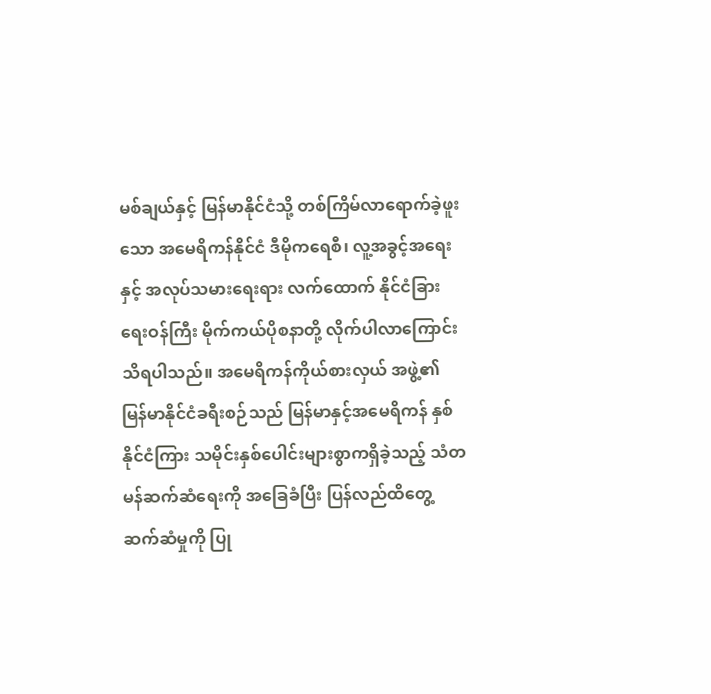မစ်ချယ်နှင့် မြန်မာနိုင်ငံသို့ တစ်ကြိမ်လာရောက်ခဲ့ဖူးသော အမေရိကန်နိုင်ငံ ဒီမိုကရေစီ၊ လူ့အခွင့်အရေးနှင့် အလုပ်သမားရေးရား လက်ထောက် နိုင်ငံခြားရေးဝန်ကြီး မိုက်ကယ်ပိုစနာတို့ လိုက်ပါလာကြောင်း သိရပါသည်။ အမေရိကန်ကိုယ်စားလှယ် အဖွဲ့၏ မြန်မာနိုင်ငံခရီးစဉ်သည် မြန်မာနှင့်အမေရိကန် နှစ်နိုင်ငံကြား သမိုင်းနှစ်ပေါင်းများစွာကရှိခဲ့သည့် သံတမန်ဆက်ဆံရေးကို အခြေခံပြီး ပြန်လည်ထိတွေ့ ဆက်ဆံမှုကို ပြု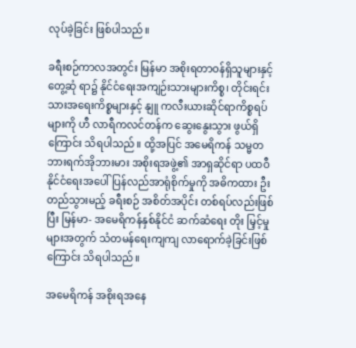လုပ်ခဲ့ခြင်း ဖြစ်ပါသည်။

ခရီးစဉ်ကာလအတွင်း မြန်မာ အစိုးရတာဝန်ရှိသူများနှင့် တွေ့ဆုံ ရာ၌ နိုင်ငံရေးအကျဉ်းသားများကိစ္စ၊ တိုင်းရင်းသားအရေးကိစ္စများနှင့် နျူ ကလီးယားဆိုင်ရာကိစ္စရပ်များကို ဟီ လာရီကလင်တန်က ဆွေးနွေးသွား ဖွယ်ရှိကြောင်း သိရပါသည်။ ထို့အပြင် အမေရိကန် သမ္မတ ဘားရက်အိုဘားမား အစိုးရအဖွဲ့၏ အာရှဆိုင်ရာ ပထဝီနိုင်ငံရေးအပေါ် ပြန်လည်အာရုံစိုက်မှုကို အဓိကထား ဦးတည်သွားမည့် ခရီးစဉ် အစိတ်အပိုင်း တစ်ရပ်လည်းဖြစ်ပြီး မြန်မာ- အမေရိကန်နှစ်နိုင်ငံ ဆက်ဆံရေး တိုး မြှင့်မှုများအတွက် သံတမန်ရေးကျကျ လာရောက်ခဲ့ခြင်းဖြစ်ကြောင်း သိရပါသည်။

အမေရိကန် အစိုးရအနေ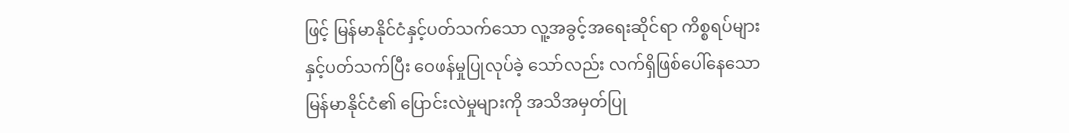ဖြင့် မြန်မာနိုင်ငံနှင့်ပတ်သက်သော လူ့အခွင့်အရေးဆိုင်ရာ ကိစ္စရပ်များနှင့်ပတ်သက်ပြီး ဝေဖန်မှုပြုလုပ်ခဲ့ သော်လည်း လက်ရှိဖြစ်ပေါ်နေသော မြန်မာနိုင်ငံ၏ ပြောင်းလဲမှုများကို အသိအမှတ်ပြု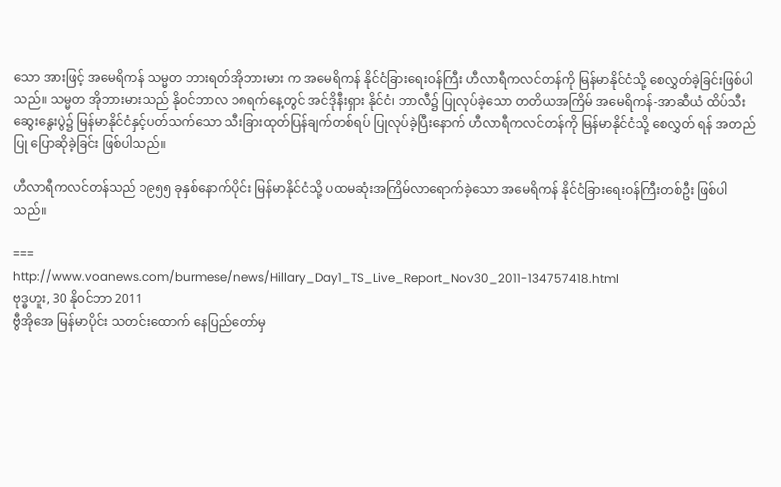သော အားဖြင့် အမေရိကန် သမ္မတ ဘားရတ်အိုဘားမား က အမေရိကန် နိုင်ငံခြားရေးဝန်ကြီး ဟီလာရီကလင်တန်ကို မြန်မာနိုင်ငံသို့ စေလွှတ်ခဲ့ခြင်းဖြစ်ပါသည်။ သမ္မတ အိုဘားမားသည် နိုဝင်ဘာလ ၁၈ရက်နေ့တွင် အင်ဒိုနီးရှား နိုင်ငံ၊ ဘာလီ၌ ပြုလုပ်ခဲ့သော တတိယအကြိမ် အမေရိကန်-အာဆီယံ ထိပ်သီးဆွေးနွေးပွဲ၌ မြန်မာနိုင်ငံနှင့်ပတ်သက်သော သီးခြားထုတ်ပြန်ချက်တစ်ရပ် ပြုလုပ်ခဲ့ပြီးနောက် ဟီလာရီကလင်တန်ကို မြန်မာနိုင်ငံသို့ စေလွှတ် ရန် အတည်ပြု ပြောဆိုခဲ့ခြင်း ဖြစ်ပါသည်။

ဟီလာရီကလင်တန်သည် ၁၉၅၅ ခုနှစ်နောက်ပိုင်း မြန်မာနိုင်ငံသို့ ပထမဆုံးအကြိမ်လာရောက်ခဲ့သော အမေရိကန် နိုင်ငံခြားရေးဝန်ကြီးတစ်ဦး ဖြစ်ပါသည်။

===
http://www.voanews.com/burmese/news/Hillary_Day1_TS_Live_Report_Nov30_2011-134757418.html
ဗုဒ္ဓဟူး, 30 နိုဝင်ဘာ 2011
ဗွီအိုအေ မြန်မာပိုင်း သတင်းထောက် နေပြည်တော်မှ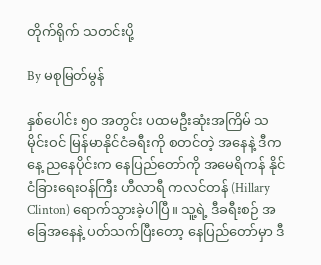တိုက်ရိုက် သတင်းပို့

By မစုမြတ်မွန်

နှစ်ပေါင်း ၅ဝ အတွင်း ပထမဦးဆုံးအကြိမ် သမိုင်းဝင် မြန်မာနိုင်ငံခရီးကို စတင်တဲ့ အနေနဲ့ ဒီကနေ့ ညနေပိုင်းက နေပြည်တော်ကို အမေရိကန် နိုင်ငံခြားရေးဝန်ကြီး ဟီလာရီ ကလင်တန် (Hillary Clinton) ရောက်သွားခဲ့ပါပြီ။ သူ့ရဲ့ ဒီခရီးစဉ် အခြေအနေနဲ့ ပတ်သက်ပြီးတော့ နေပြည်တော်မှာ ဒီ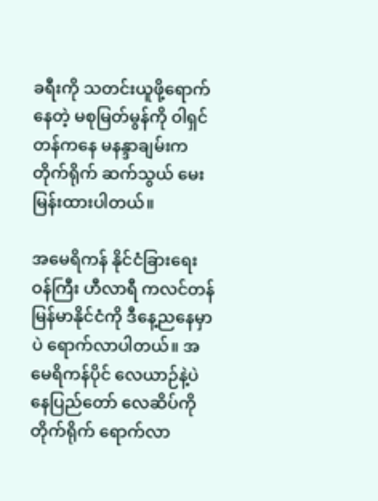ခရီးကို သတင်းယူဖို့ရောက်နေတဲ့ မစုမြတ်မွန်ကို ဝါရှင်တန်ကနေ မနန္ဒာချမ်းက တိုက်ရိုက် ဆက်သွယ် မေးမြန်းထားပါတယ်။

အမေရိကန် နိုင်ငံခြားရေးဝန်ကြီး ဟီလာရီ ကလင်တန် မြန်မာနိုင်ငံကို ဒီနေ့ညနေမှာပဲ ရောက်လာပါတယ်။ အမေရိကန်ပိုင် လေယာဉ်နဲ့ပဲ နေပြည်တော် လေဆိပ်ကို တိုက်ရိုက် ရောက်လာ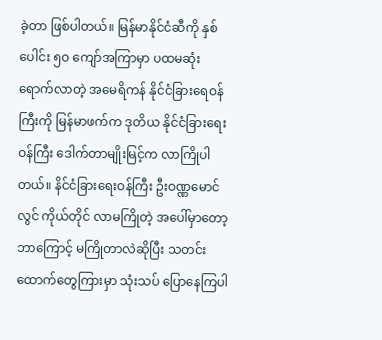ခဲ့တာ ဖြစ်ပါတယ်။ မြန်မာနိုင်ငံဆီကို နှစ်ပေါင်း ၅ဝ ကျော်အကြာမှာ ပထမဆုံး ရောက်လာတဲ့ အမေရိကန် နိုင်ငံခြားရေဝန်ကြီးကို မြန်မာဖက်က ဒုတိယ နိုင်ငံခြားရေးဝန်ကြီး ဒေါက်တာမျိုးမြင့်က လာကြိုပါတယ်။ နိင်ငံခြားရေးဝန်ကြီး ဦးဝဏ္ဏမောင်လွင် ကိုယ်တိုင် လာမကြိုတဲ့ အပေါ်မှာတော့ ဘာကြောင့် မကြိုတာလဲဆိုပြီး သတင်းထောက်တွေကြားမှာ သုံးသပ် ပြောနေကြပါ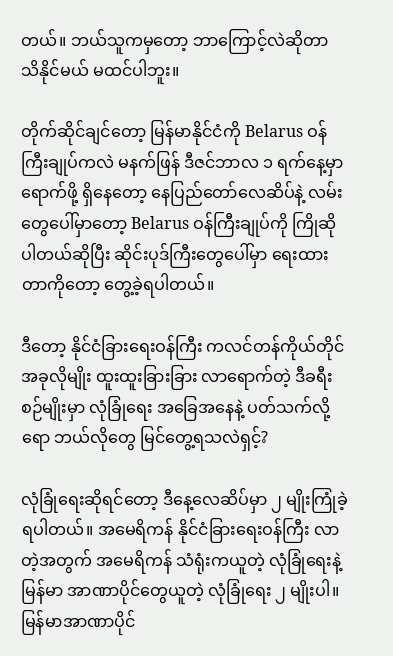တယ်။ ဘယ်သူကမှတော့ ဘာကြောင့်လဲဆိုတာ သိနိုင်မယ် မထင်ပါဘူး။

တိုက်ဆိုင်ချင်တော့ မြန်မာနိုင်ငံကို Belarus ဝန်ကြီးချုပ်ကလဲ မနက်ဖြန် ဒီဇင်ဘာလ ၁ ရက်နေ့မှာ ရောက်ဖို့ ရှိနေတော့ နေပြည်တော်လေဆိပ်နဲ့ လမ်းတွေပေါ်မှာတော့ Belarus ဝန်ကြီးချုပ်ကို ကြိုဆိုပါတယ်ဆိုပြီး ဆိုင်းပုဒ်ကြီးတွေပေါ်မှာ ရေးထားတာကိုတော့ တွေ့ခဲ့ရပါတယ်။

ဒီတော့ နိုင်ငံခြားရေးဝန်ကြီး ကလင်တန်ကိုယ်တိုင် အခုလိုမျိုး ထူးထူးခြားခြား လာရောက်တဲ့ ဒီခရီးစဉ်မျိုးမှာ လုံခြုံရေး အခြေအနေနဲ့ ပတ်သက်လို့ရော ဘယ်လိုတွေ မြင်တွေ့ရသလဲရှင့်?

လုံခြုံရေးဆိုရင်တော့ ဒီနေ့လေဆိပ်မှာ ၂ မျိုးကြုံခဲ့ရပါတယ်။ အမေရိကန် နိုင်ငံခြားရေးဝန်ကြီး လာတဲ့အတွက် အမေရိကန် သံရုံးကယူတဲ့ လုံခြုံရေးနဲ့ မြန်မာ အာဏာပိုင်တွေယူတဲ့ လုံခြုံရေး ၂ မျိုးပါ။ မြန်မာအာဏာပိုင်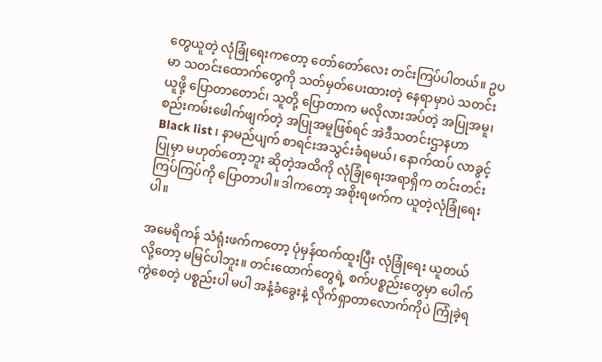တွေယူတဲ့ လုံခြုံရေးကတော့ တော်တော်လေး တင်းကြပ်ပါတယ်။ ဥပမာ သတင်းထောက်တွေကို သတ်မှတ်ပေးထားတဲ့ နေရာမှာပဲ သတင်းယူဖို့ ပြောတာတောင်၊ သူတို့ ပြောတာက မလိုလားအပ်တဲ့ အပြုအမူ၊ စည်းကမ်းဖေါက်ဖျက်တဲ့ အပြုအမူဖြစ်ရင် အဲဒီသတင်းဌာနဟာ Black list ၊ နာမည်ပျက် စာရင်းအသွင်းခံရမယ်၊ နောက်ထပ် လာခွင့်ပြုမှာ မဟုတ်တော့ဘူး ဆိုတဲ့အထိကို လုံခြုံရေးအရာရှိက တင်းတင်းကြပ်ကြပ်ကို ပြောတာပါ။ ဒါကတော့ အစိုးရဖက်က ယူတဲ့လုံခြုံရေးပါ။

အမေရိကန် သံရုံးဖက်ကတော့ ပုံမှန်ထက်ထူးပြီး လုံခြုံရေး ယူတယ်လို့တော့ မမြင်ပါဘူး။ တင်းထောက်တွေရဲ့ စက်ပစ္စည်းတွေမှာ ပေါက်ကွဲစေတဲ့ ပစ္စည်းပါ မပါ အနံ့ခံခွေးနဲ့ လိုက်ရှာတာလောက်ကိုပဲ ကြုံခဲ့ရ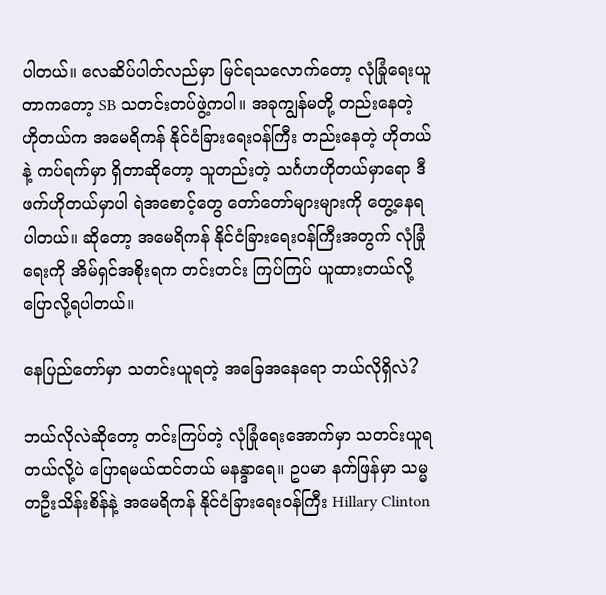ပါတယ်။ လေဆိပ်ပါတ်လည်မှာ မြင်ရသလောက်တော့ လုံခြုံရေးယူတာကတော့ SB သတင်းတပ်ဖွဲ့ကပါ။ အခုကျွန်မတို့ တည်းနေတဲ့ ဟိုတယ်က အမေရိကန် နိုင်ငံခြားရေးဝန်ကြီး တည်းနေတဲ့ ဟိုတယ်နဲ့ ကပ်ရက်မှာ ရှိတာဆိုတော့ သူတည်းတဲ့ သင်္ဂဟဟိုတယ်မှာရော ဒီဖက်ဟိုတယ်မှာပါ ရဲအစောင့်တွေ တော်တော်များများကို တွေ့နေရပါတယ်။ ဆိုတော့ အမေရိကန် နိုင်ငံခြားရေးဝန်ကြီးအတွက် လုံခြုံရေးကို အိမ်ရှင်အစိုးရက တင်းတင်း ကြပ်ကြပ် ယူထားတယ်လို့ ပြောလို့ရပါတယ်။

နေပြည်တော်မှာ သတင်းယူရတဲ့ အခြေအနေရော ဘယ်လိုရှိလဲ?

ဘယ်လိုလဲဆိုတော့ တင်းကြပ်တဲ့ လုံခြုံရေးအောက်မှာ သတင်းယူရတယ်လို့ပဲ ပြောရမယ်ထင်တယ် မနန္ဒာရေ။ ဥပမာ နက်ဖြန်မှာ သမ္မတဦးသိန်းစိန်နဲ့ အမေရိကန် နိုင်ငံခြားရေးဝန်ကြီး Hillary Clinton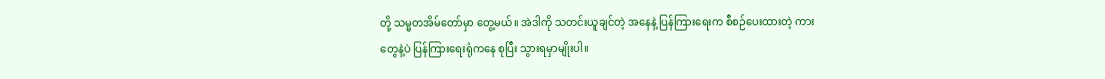တို့ သမ္မတအိမ်တော်မှာ တွေ့မယ်။ အဲဒါကို သတင်းယူချင်တဲ့ အနေနဲ့ ပြန်ကြားရေးက စီစဉ်ပေးထားတဲ့ ကားတွေနဲ့ပဲ ပြန်ကြားရေးရုံကနေ စုပြီး သွားရမှာမျိုးပါ။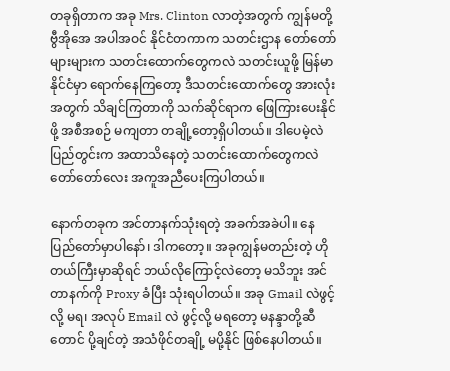တခုရှိတာက အခု Mrs. Clinton လာတဲ့အတွက် ကျွန်မတို့ ဗွီအိုအေ အပါအဝင် နိုင်ငံတကာက သတင်းဌာန တော်တော်များများက သတင်းထောက်တွေကလဲ သတင်းယူဖို့ မြန်မာနိုင်ငံမှာ ရောက်နေကြတော့ ဒီသတင်းထောက်တွေ အားလုံးအတွက် သိချင်ကြတာကို သက်ဆိုင်ရာက ဖြေကြားပေးနိုင်ဖို့ အစီအစဉ် မကျတာ တချို့တော့ရှိပါတယ်။ ဒါပေမဲ့လဲ ပြည်တွင်းက အထာသိနေတဲ့ သတင်းထောက်တွေကလဲ တော်တော်လေး အကူအညီပေးကြပါတယ်။

နောက်တခုက အင်တာနက်သုံးရတဲ့ အခက်အခဲပါ။ နေပြည်တော်မှာပါနော်၊ ဒါကတော့။ အခုကျွန်မတည်းတဲ့ ဟိုတယ်ကြီးမှာဆိုရင် ဘယ်လိုကြောင့်လဲတော့ မသိဘူး အင်တာနက်ကို Proxy ခံပြီး သုံးရပါတယ်။ အခု Gmail လဲဖွင့်လို့ မရ၊ အလုပ် Email လဲ ဖွင့်လို့ မရတော့ မနန္ဒာတို့ဆီတောင် ပို့ချင်တဲ့ အသံဖိုင်တချို့ မပို့နိုင် ဖြစ်နေပါတယ်။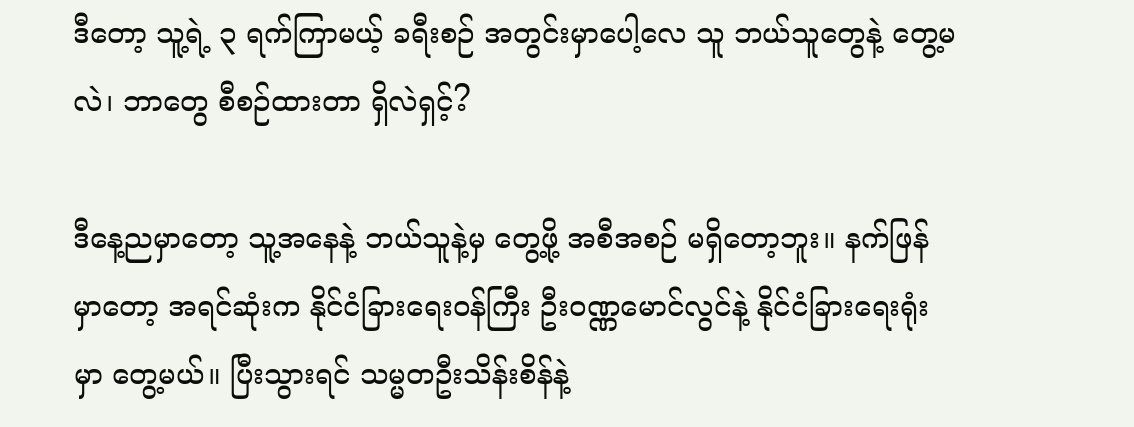ဒီတော့ သူ့ရဲ့ ၃ ရက်ကြာမယ့် ခရီးစဉ် အတွင်းမှာပေါ့လေ သူ ဘယ်သူတွေနဲ့ တွေ့မလဲ၊ ဘာတွေ စီစဉ်ထားတာ ရှိလဲရှင့်?

ဒီနေ့ညမှာတော့ သူ့အနေနဲ့ ဘယ်သူနဲ့မှ တွေ့ဖို့ အစီအစဉ် မရှိတော့ဘူး။ နက်ဖြန်မှာတော့ အရင်ဆုံးက နိုင်ငံခြားရေးဝန်ကြီး ဦးဝဏ္ဏမောင်လွင်နဲ့ နိုင်ငံခြားရေးရုံးမှာ တွေ့မယ်။ ပြီးသွားရင် သမ္မတဦးသိန်းစိန်နဲ့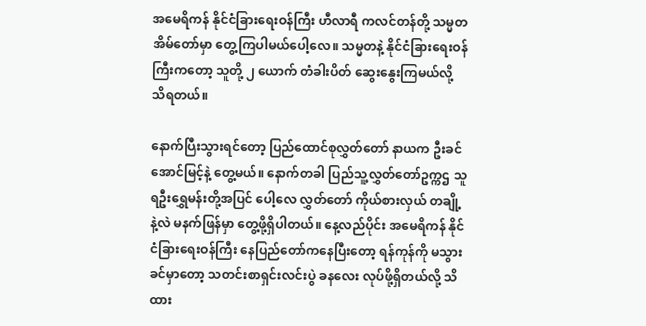အမေရိကန် နိုင်ငံခြားရေးဝန်ကြီး ဟီလာရီ ကလင်တန်တို့ သမ္မတ အိမ်တော်မှာ တွေ့ကြပါမယ်ပေါ့လေ။ သမ္မတနဲ့ နိုင်ငံခြားရေးဝန်ကြီးကတော့ သူတို့ ၂ ယောက် တံခါးပိတ် ဆွေးနွေးကြမယ်လို့ သိရတယ်။

နောက်ပြီးသွားရင်တော့ ပြည်ထောင်စုလွှတ်တော် နာယက ဦးခင်အောင်မြင့်နဲ့ တွေ့မယ်။ နောက်တခါ ပြည်သူ့လွှတ်တော်ဥက္ကဌ သူရဦးရွှေမန်းတို့အပြင် ပေါ့လေ လွှတ်တော် ကိုယ်စားလှယ် တချို့နဲ့လဲ မနက်ဖြန်မှာ တွေ့ဖို့ရှိပါတယ်။ နေ့လည်ပိုင်း အမေရိကန် နိုင်ငံခြားရေးဝန်ကြီး နေပြည်တော်ကနေပြီးတော့ ရန်ကုန်ကို မသွားခင်မှာတော့ သတင်းစာရှင်းလင်းပွဲ ခနလေး လုပ်ဖို့ရှိတယ်လို့ သိထား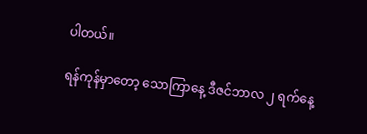ပါတယ်။

ရန်ကုန်မှာတော့ သောကြာနေ့ ဒီဇင်ဘာလ ၂ ရက်နေ့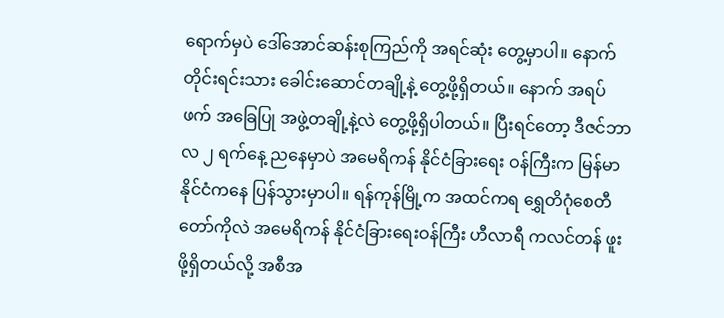ရောက်မှပဲ ဒေါ်အောင်ဆန်းစုကြည်ကို အရင်ဆုံး တွေ့မှာပါ။ နောက် တိုင်းရင်းသား ခေါင်းဆောင်တချို့နဲ့ တွေ့ဖို့ရှိတယ်။ နောက် အရပ်ဖက် အခြေပြု အဖွဲ့တချို့နဲ့လဲ တွေ့ဖို့ရှိပါတယ်။ ပြီးရင်တော့ ဒီဇင်ဘာလ ၂ ရက်နေ့ ညနေမှာပဲ အမေရိကန် နိုင်ငံခြားရေး ဝန်ကြီးက မြန်မာနိုင်ငံကနေ ပြန်သွားမှာပါ။ ရန်ကုန်မြို့က အထင်ကရ ရွှေတိဂုံစေတီတော်ကိုလဲ အမေရိကန် နိုင်ငံခြားရေးဝန်ကြီး ဟီလာရီ ကလင်တန် ဖူးဖို့ရှိတယ်လို့ အစီအ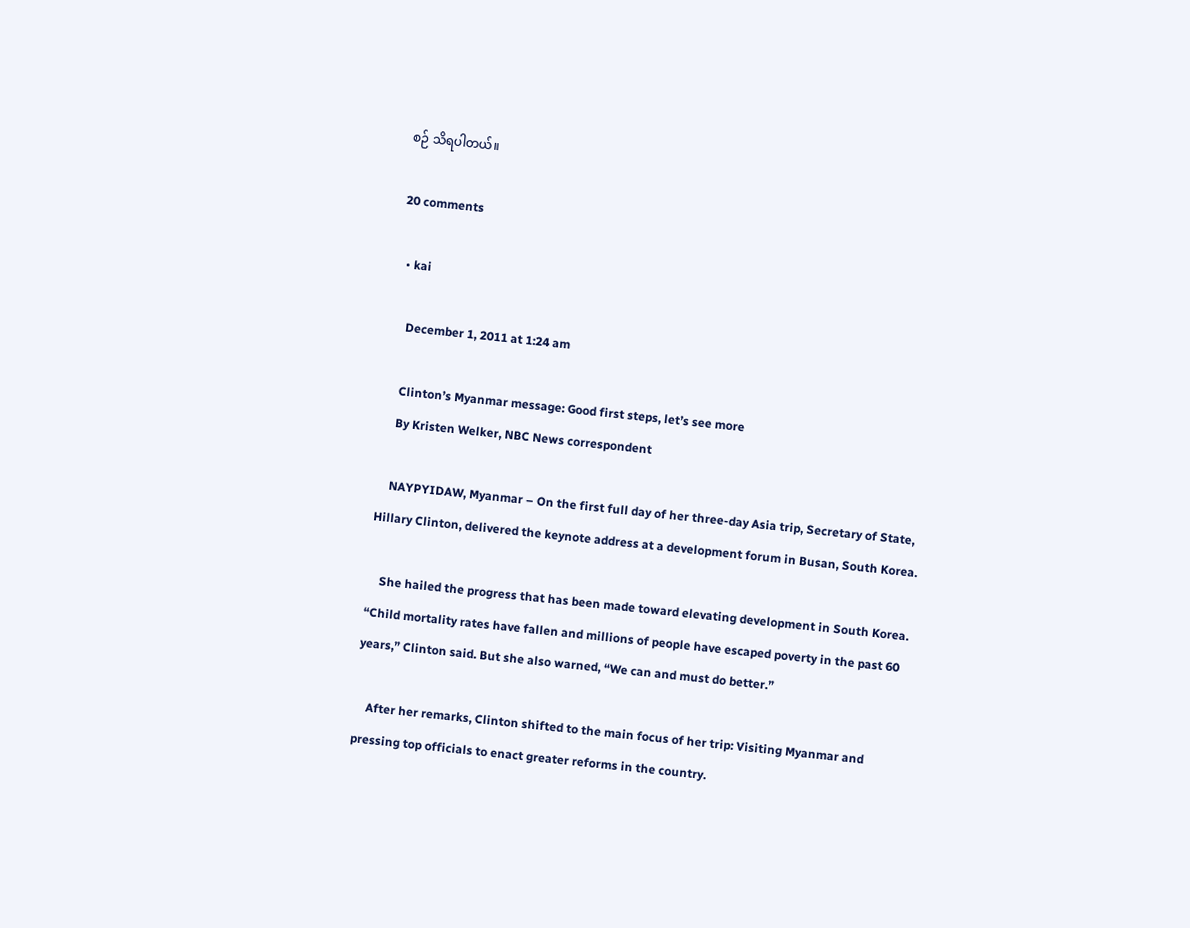စဉ် သိရပါတယ်။

20 comments

  • kai

    December 1, 2011 at 1:24 am

    Clinton’s Myanmar message: Good first steps, let’s see more
    By Kristen Welker, NBC News correspondent

    NAYPYIDAW, Myanmar – On the first full day of her three-day Asia trip, Secretary of State, Hillary Clinton, delivered the keynote address at a development forum in Busan, South Korea.

    She hailed the progress that has been made toward elevating development in South Korea. “Child mortality rates have fallen and millions of people have escaped poverty in the past 60 years,” Clinton said. But she also warned, “We can and must do better.”

    After her remarks, Clinton shifted to the main focus of her trip: Visiting Myanmar and pressing top officials to enact greater reforms in the country.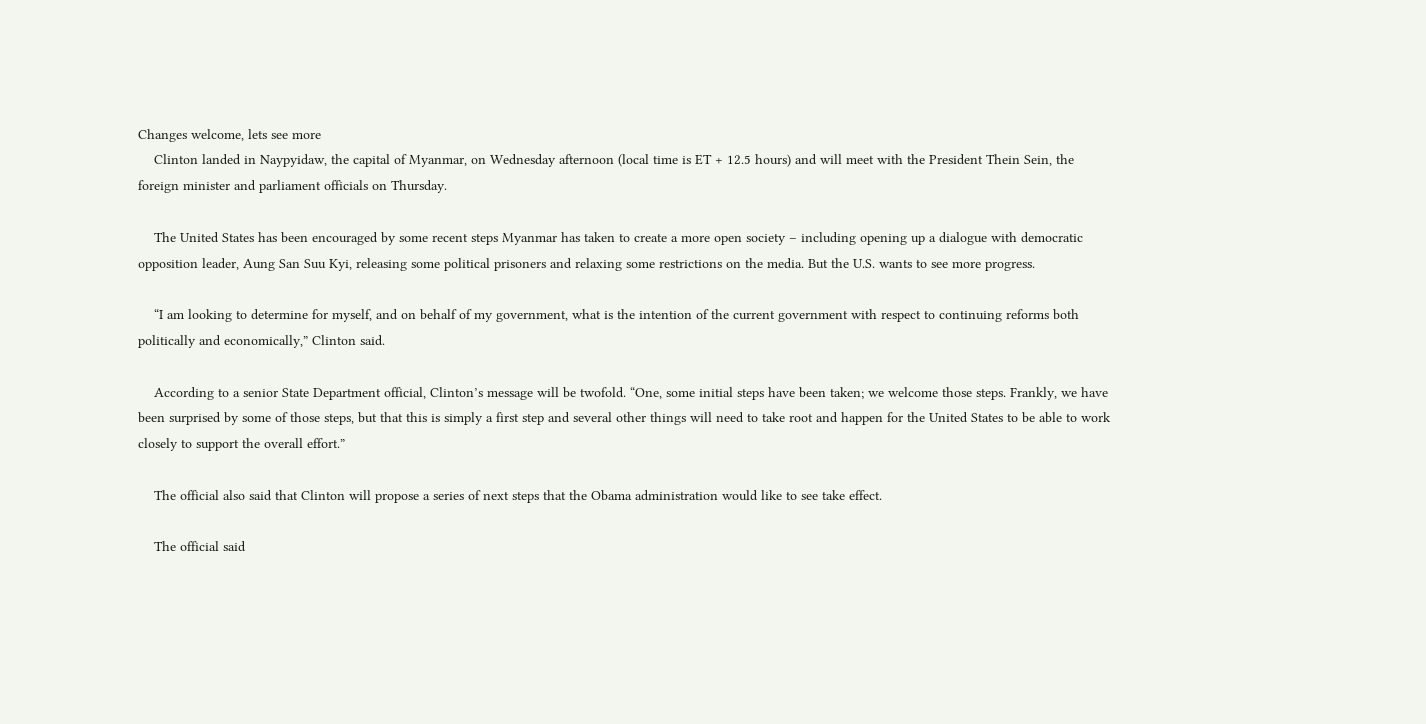Changes welcome, lets see more
    Clinton landed in Naypyidaw, the capital of Myanmar, on Wednesday afternoon (local time is ET + 12.5 hours) and will meet with the President Thein Sein, the foreign minister and parliament officials on Thursday.

    The United States has been encouraged by some recent steps Myanmar has taken to create a more open society – including opening up a dialogue with democratic opposition leader, Aung San Suu Kyi, releasing some political prisoners and relaxing some restrictions on the media. But the U.S. wants to see more progress.

    “I am looking to determine for myself, and on behalf of my government, what is the intention of the current government with respect to continuing reforms both politically and economically,” Clinton said.

    According to a senior State Department official, Clinton’s message will be twofold. “One, some initial steps have been taken; we welcome those steps. Frankly, we have been surprised by some of those steps, but that this is simply a first step and several other things will need to take root and happen for the United States to be able to work closely to support the overall effort.”

    The official also said that Clinton will propose a series of next steps that the Obama administration would like to see take effect.

    The official said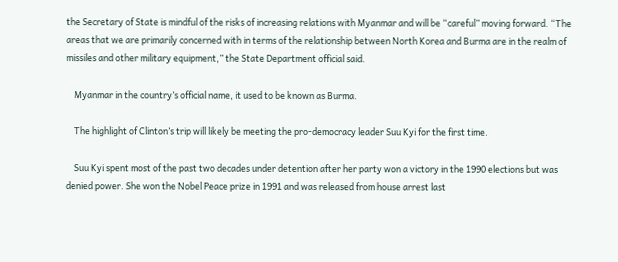the Secretary of State is mindful of the risks of increasing relations with Myanmar and will be “careful” moving forward. “The areas that we are primarily concerned with in terms of the relationship between North Korea and Burma are in the realm of missiles and other military equipment,” the State Department official said.

    Myanmar in the country’s official name, it used to be known as Burma.

    The highlight of Clinton’s trip will likely be meeting the pro-democracy leader Suu Kyi for the first time.

    Suu Kyi spent most of the past two decades under detention after her party won a victory in the 1990 elections but was denied power. She won the Nobel Peace prize in 1991 and was released from house arrest last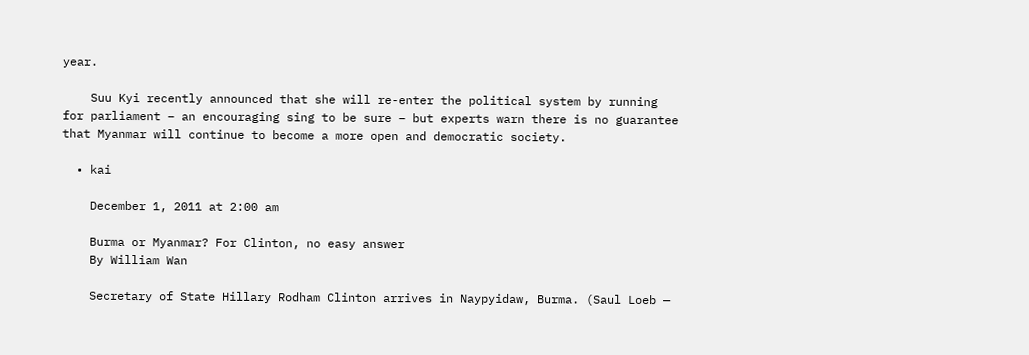year.

    Suu Kyi recently announced that she will re-enter the political system by running for parliament – an encouraging sing to be sure – but experts warn there is no guarantee that Myanmar will continue to become a more open and democratic society.

  • kai

    December 1, 2011 at 2:00 am

    Burma or Myanmar? For Clinton, no easy answer
    By William Wan

    Secretary of State Hillary Rodham Clinton arrives in Naypyidaw, Burma. (Saul Loeb —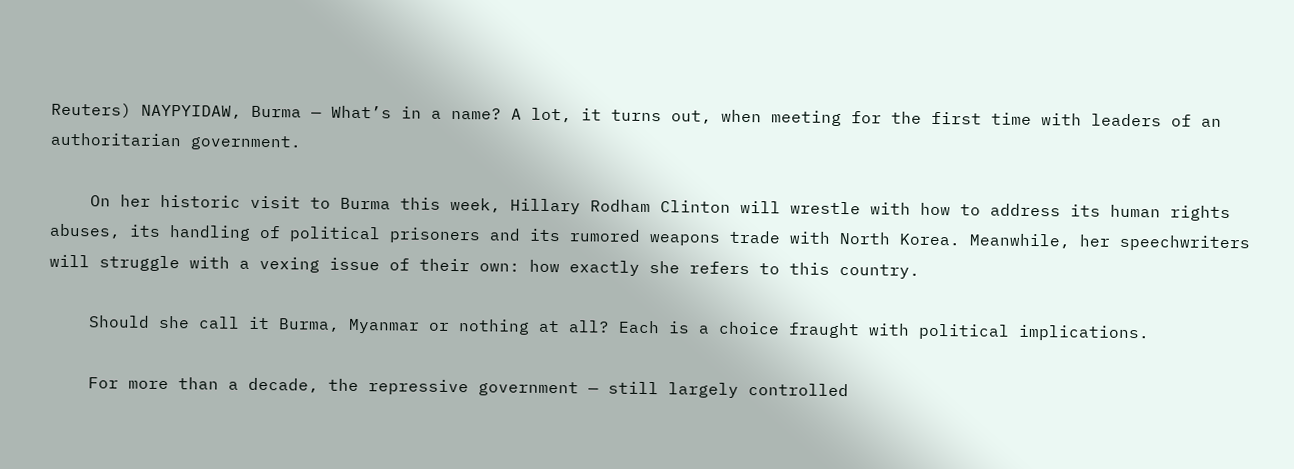Reuters) NAYPYIDAW, Burma — What’s in a name? A lot, it turns out, when meeting for the first time with leaders of an authoritarian government.

    On her historic visit to Burma this week, Hillary Rodham Clinton will wrestle with how to address its human rights abuses, its handling of political prisoners and its rumored weapons trade with North Korea. Meanwhile, her speechwriters will struggle with a vexing issue of their own: how exactly she refers to this country.

    Should she call it Burma, Myanmar or nothing at all? Each is a choice fraught with political implications.

    For more than a decade, the repressive government — still largely controlled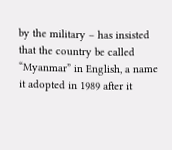by the military – has insisted that the country be called “Myanmar” in English, a name it adopted in 1989 after it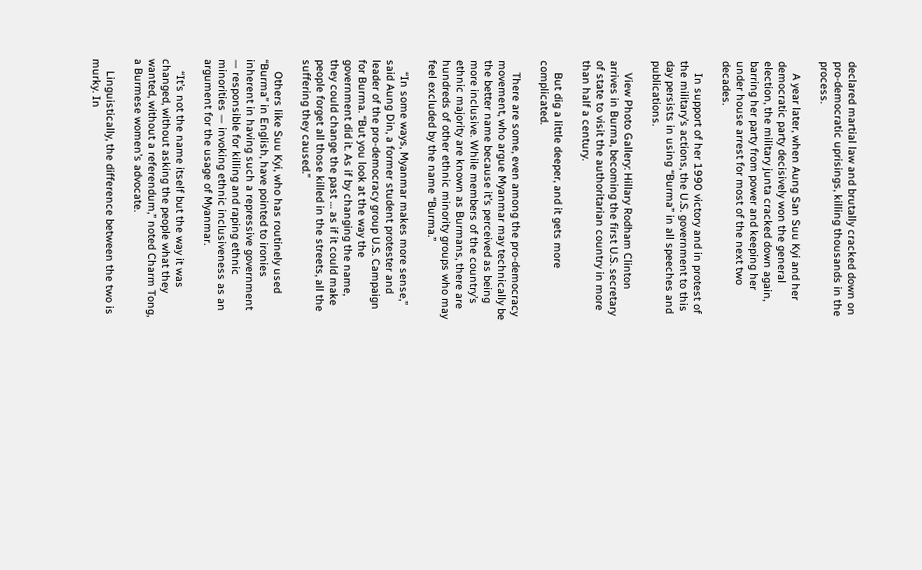declared martial law and brutally cracked down on pro-democratic uprisings, killing thousands in the process.

    A year later, when Aung San Suu Kyi and her democratic party decisively won the general election, the military junta cracked down again, barring her party from power and keeping her under house arrest for most of the next two decades.

    In support of her 1990 victory and in protest of the military’s actions, the U.S. government to this day persists in using “Burma” in all speeches and publications.

    View Photo Gallery: Hillary Rodham Clinton arrives in Burma, becoming the first U.S. secretary of state to visit the authoritarian country in more than half a century.

    But dig a little deeper, and it gets more complicated.

    There are some, even among the pro-democracy movement, who argue Myanmar may technically be the better name because it’s perceived as being more inclusive. While members of the country’s ethnic majority are known as Burmans, there are hundreds of other ethnic minority groups who may feel excluded by the name “Burma.”

    “In some ways, Myanmar makes more sense,” said Aung Din, a former student protester and leader of the pro-democracy group U.S. Campaign for Burma. “But you look at the way the government did it. As if by changing the name, they could change the past … as if it could make people forget all those killed in the streets, all the suffering they caused.”

    Others like Suu Kyi, who has routinely used “Burma” in English, have pointed to ironies inherent in having such a repressive government — responsible for killing and raping ethnic minorities — invoking ethnic inclusiveness as an argument for the usage of Myanmar.

    “It’s not the name itself but the way it was changed, without asking the people what they wanted, without a referendum,” noted Charm Tong, a Burmese women’s advocate.

    Linguistically, the difference between the two is murky. In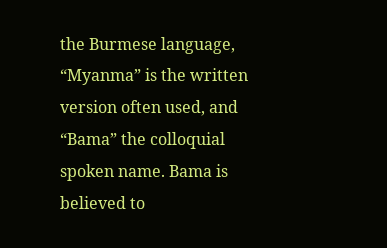the Burmese language, “Myanma” is the written version often used, and “Bama” the colloquial spoken name. Bama is believed to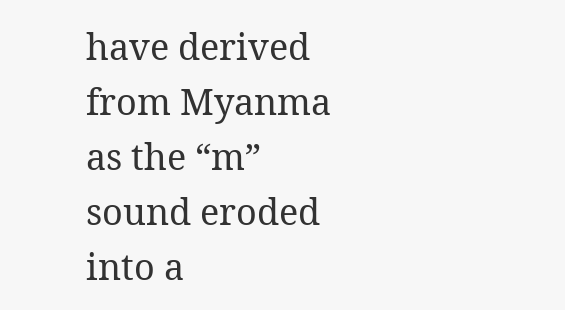have derived from Myanma as the “m” sound eroded into a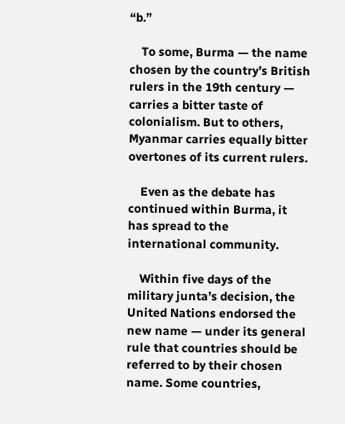“b.”

    To some, Burma — the name chosen by the country’s British rulers in the 19th century — carries a bitter taste of colonialism. But to others, Myanmar carries equally bitter overtones of its current rulers.

    Even as the debate has continued within Burma, it has spread to the international community.

    Within five days of the military junta’s decision, the United Nations endorsed the new name — under its general rule that countries should be referred to by their chosen name. Some countries,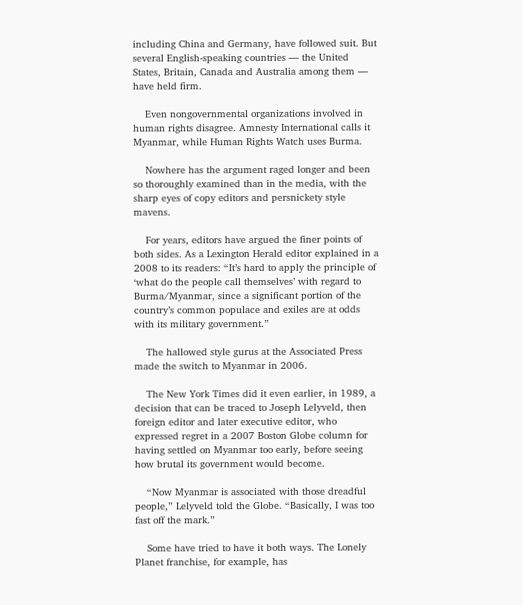including China and Germany, have followed suit. But several English-speaking countries — the United States, Britain, Canada and Australia among them — have held firm.

    Even nongovernmental organizations involved in human rights disagree. Amnesty International calls it Myanmar, while Human Rights Watch uses Burma.

    Nowhere has the argument raged longer and been so thoroughly examined than in the media, with the sharp eyes of copy editors and persnickety style mavens.

    For years, editors have argued the finer points of both sides. As a Lexington Herald editor explained in a 2008 to its readers: “It’s hard to apply the principle of ‘what do the people call themselves’ with regard to Burma/Myanmar, since a significant portion of the country’s common populace and exiles are at odds with its military government.”

    The hallowed style gurus at the Associated Press made the switch to Myanmar in 2006.

    The New York Times did it even earlier, in 1989, a decision that can be traced to Joseph Lelyveld, then foreign editor and later executive editor, who expressed regret in a 2007 Boston Globe column for having settled on Myanmar too early, before seeing how brutal its government would become.

    “Now Myanmar is associated with those dreadful people,” Lelyveld told the Globe. “Basically, I was too fast off the mark.”

    Some have tried to have it both ways. The Lonely Planet franchise, for example, has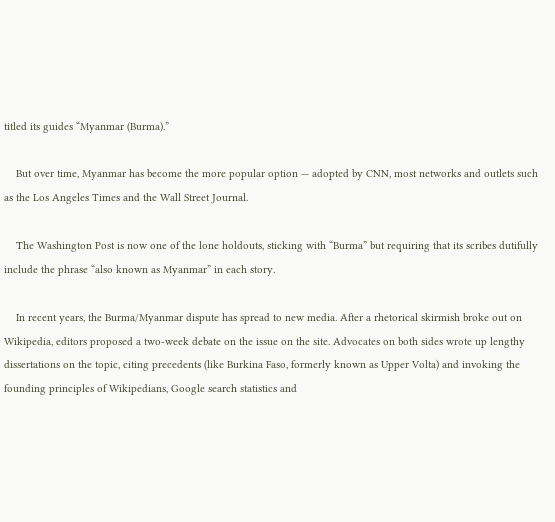titled its guides “Myanmar (Burma).”

    But over time, Myanmar has become the more popular option — adopted by CNN, most networks and outlets such as the Los Angeles Times and the Wall Street Journal.

    The Washington Post is now one of the lone holdouts, sticking with “Burma” but requiring that its scribes dutifully include the phrase “also known as Myanmar” in each story.

    In recent years, the Burma/Myanmar dispute has spread to new media. After a rhetorical skirmish broke out on Wikipedia, editors proposed a two-week debate on the issue on the site. Advocates on both sides wrote up lengthy dissertations on the topic, citing precedents (like Burkina Faso, formerly known as Upper Volta) and invoking the founding principles of Wikipedians, Google search statistics and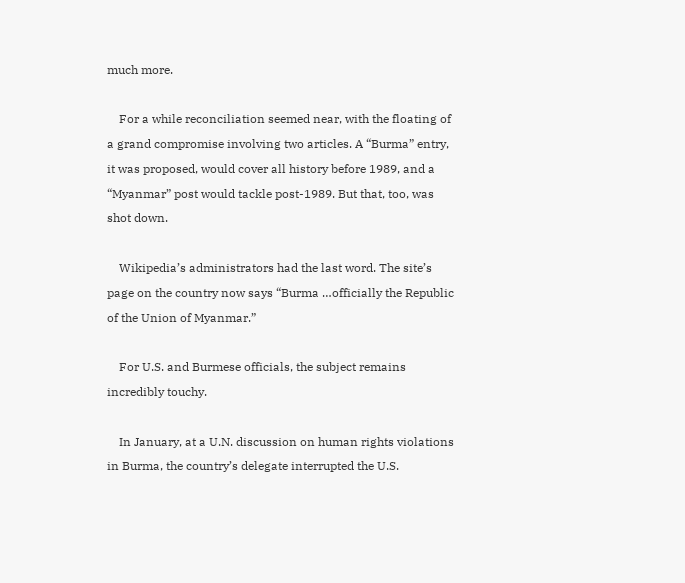much more.

    For a while reconciliation seemed near, with the floating of a grand compromise involving two articles. A “Burma” entry, it was proposed, would cover all history before 1989, and a “Myanmar” post would tackle post-1989. But that, too, was shot down.

    Wikipedia’s administrators had the last word. The site’s page on the country now says “Burma …officially the Republic of the Union of Myanmar.”

    For U.S. and Burmese officials, the subject remains incredibly touchy.

    In January, at a U.N. discussion on human rights violations in Burma, the country’s delegate interrupted the U.S.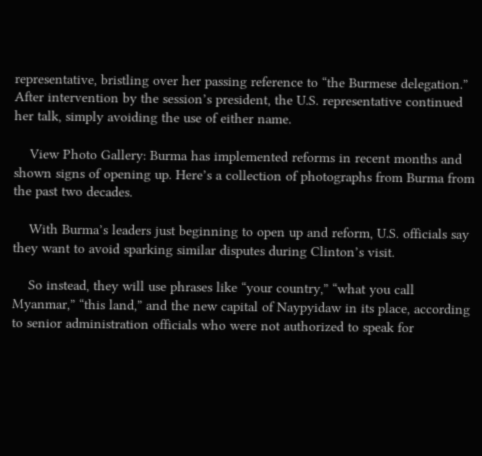representative, bristling over her passing reference to “the Burmese delegation.” After intervention by the session’s president, the U.S. representative continued her talk, simply avoiding the use of either name.

    View Photo Gallery: Burma has implemented reforms in recent months and shown signs of opening up. Here’s a collection of photographs from Burma from the past two decades.

    With Burma’s leaders just beginning to open up and reform, U.S. officials say they want to avoid sparking similar disputes during Clinton’s visit.

    So instead, they will use phrases like “your country,” “what you call Myanmar,” “this land,” and the new capital of Naypyidaw in its place, according to senior administration officials who were not authorized to speak for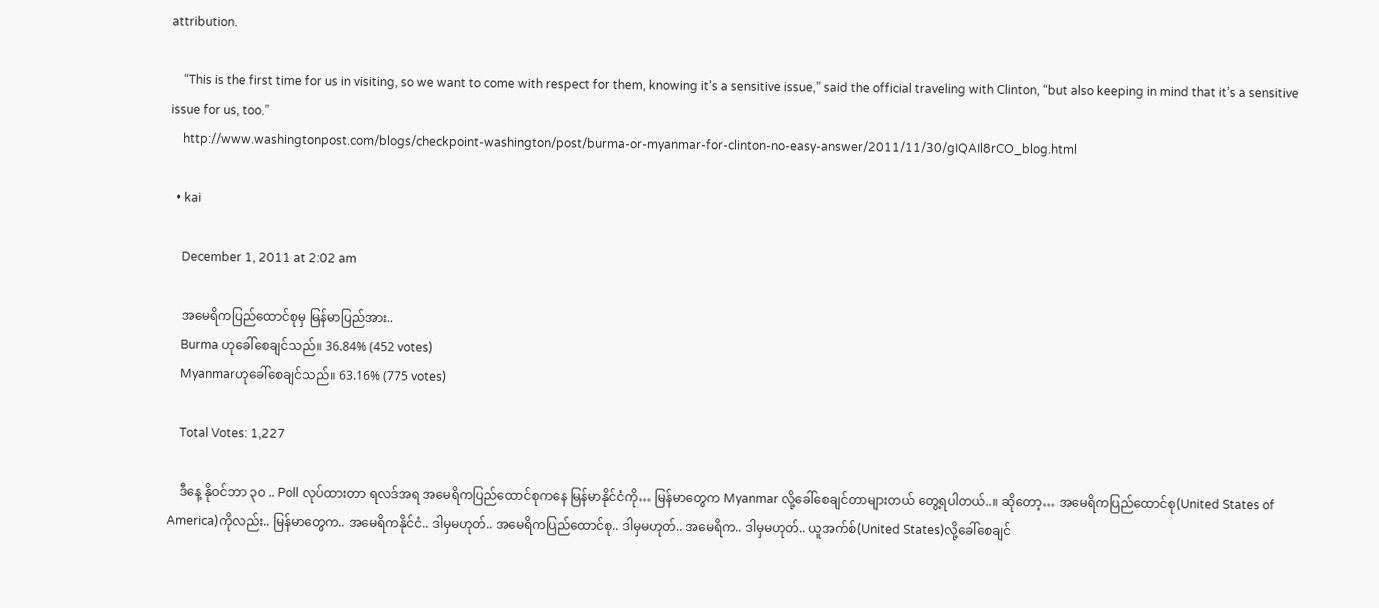attribution.

    “This is the first time for us in visiting, so we want to come with respect for them, knowing it’s a sensitive issue,” said the official traveling with Clinton, “but also keeping in mind that it’s a sensitive issue for us, too.”
    http://www.washingtonpost.com/blogs/checkpoint-washington/post/burma-or-myanmar-for-clinton-no-easy-answer/2011/11/30/gIQAIl8rCO_blog.html

  • kai

    December 1, 2011 at 2:02 am

    အမေရိကပြည်ထောင်စုမှ မြန်မာပြည်အား..
    Burma ဟုခေါ်စေချင်သည်။ 36.84% (452 votes)
    Myanmarဟုခေါ်စေချင်သည်။ 63.16% (775 votes)

    Total Votes: 1,227

    ဒီနေ့ နိုဝင်ဘာ ၃ဝ .. Poll လုပ်ထားတာ ရလဒ်အရ အမေရိကပြည်ထောင်စုကနေ မြန်မာနိုင်ငံကို… မြန်မာတွေက Myanmar လို့ခေါ်စေချင်တာများတယ် တွေ့ရပါတယ်..။ ဆိုတော့… အမေရိကပြည်ထောင်စု(United States of America)ကိုလည်း.. မြန်မာတွေက.. အမေရိကနိုင်ငံ.. ဒါမှမဟုတ်.. အမေရိကပြည်ထောင်စု.. ဒါမှမဟုတ်.. အမေရိက.. ဒါမှမဟုတ်.. ယူအက်စ်(United States)လို့ခေါ်စေချင်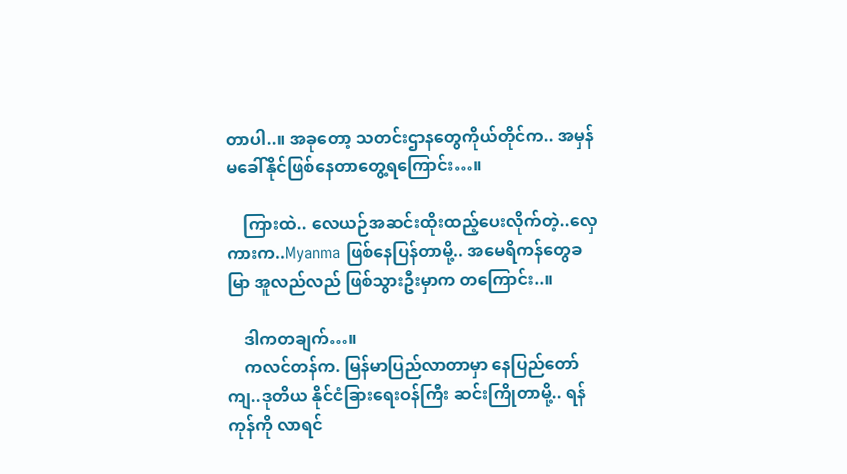တာပါ..။ အခုတော့ သတင်းဌာနတွေကိုယ်တိုင်က.. အမှန်မခေါ်နိုင်ဖြစ်နေတာတွေ့ရကြောင်း…။

    ကြားထဲ.. လေယဉ်အဆင်းထိုးထည့်ပေးလိုက်တဲ့..လှေကားက..Myanma ဖြစ်နေပြန်တာမို့.. အမေရိကန်တွေခမြာ အူလည်လည် ဖြစ်သွားဦးမှာက တကြောင်း..။

    ဒါကတချက်…။
    ကလင်တန်က. မြန်မာပြည်လာတာမှာ နေပြည်တော်ကျ..ဒုတိယ နိုင်ငံခြားရေးဝန်ကြီး ဆင်းကြိုတာမို့.. ရန်ကုန်ကို လာရင်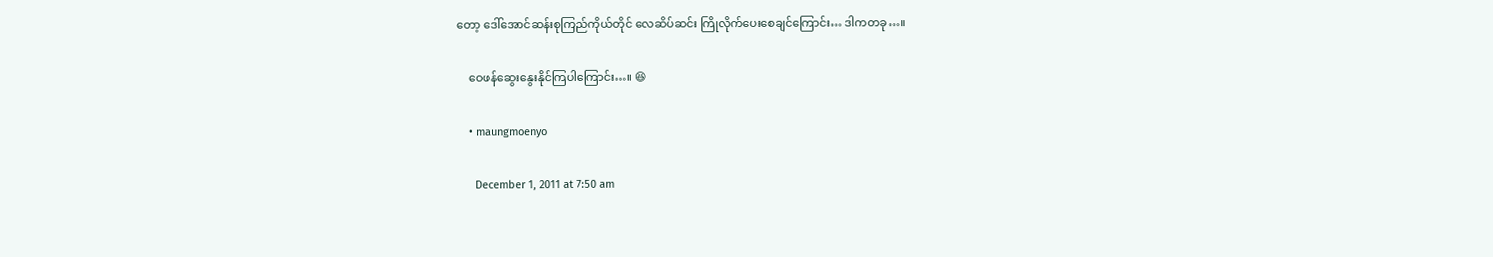တော့ ဒေါ်အောင်ဆန်းစုကြည်ကိုယ်တိုင် လေဆိပ်ဆင်း ကြိုလိုက်ပေးစေချင်ကြောင်း… ဒါကတခု…။

    ဝေဖန်ဆွေးနွေးနိုင်ကြပါကြောင်း…။ 😆

    • maungmoenyo

      December 1, 2011 at 7:50 am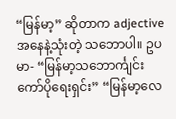“မြန်မာ့” ဆိုတာက adjective အနေနဲ့သုံးတဲ့ သဘောပါ။ ဥပမာ- “မြန်မာ့သဘောင်္ကျင်းကော်ပိုရေးရှင်း” “မြန်မာ့လေ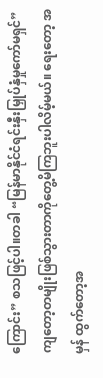ကြောင်း” စသဖြင့်ပါ။တခါ “မြန်မာနိုင်ငံရင်းနှီးမြှုပ်နှံမှုကော်မရှင်” ကျတော့တမျိုးဖြစ်သွားတာကိုတွေ့မိကြဘူးပါလိမ့်မယ်။ ရေးတော့ အမှန် ထွက်တော့အ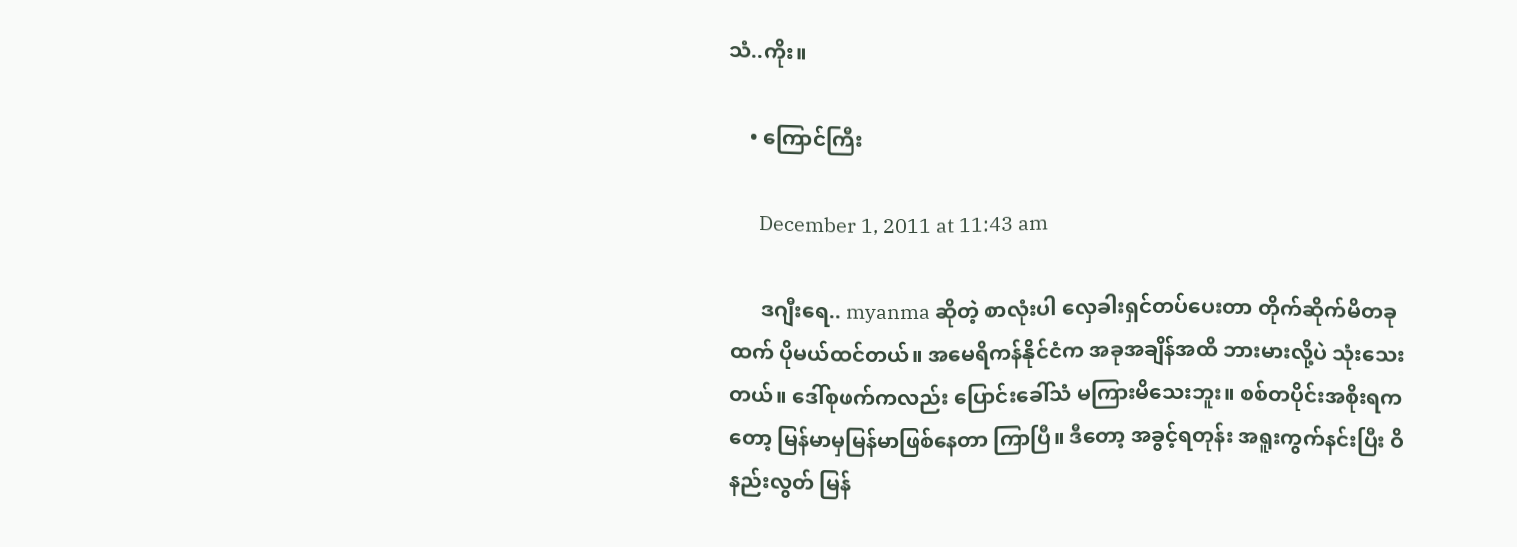သံ..ကိုး။

    • ကြောင်ကြီး

      December 1, 2011 at 11:43 am

      ဒဂျီးရေ.. myanma ဆိုတဲ့ စာလုံးပါ လှေခါးရှင်တပ်ပေးတာ တိုက်ဆိုက်မိတခုထက် ပိုမယ်ထင်တယ်။ အမေရိကန်နိုင်ငံက အခုအချိန်အထိ ဘားမားလို့ပဲ သုံးသေးတယ်။ ဒေါ်စုဖက်ကလည်း ပြောင်းခေါ်သံ မကြားမိသေးဘူး။ စစ်တပိုင်းအစိုးရကတော့ မြန်မာမှမြန်မာဖြစ်နေတာ ကြာပြီ။ ဒီတော့ အခွင့်ရတုန်း အရူးကွက်နင်းပြီး ဝိနည်းလွတ် မြန်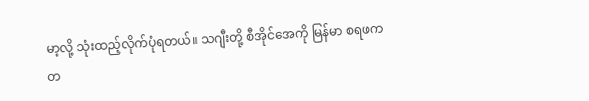မာ့လို့ သုံးထည့်လိုက်ပုံရတယ်။ သဂျီးတို့ စီအိုင်အေကို မြန်မာ စရဖက တ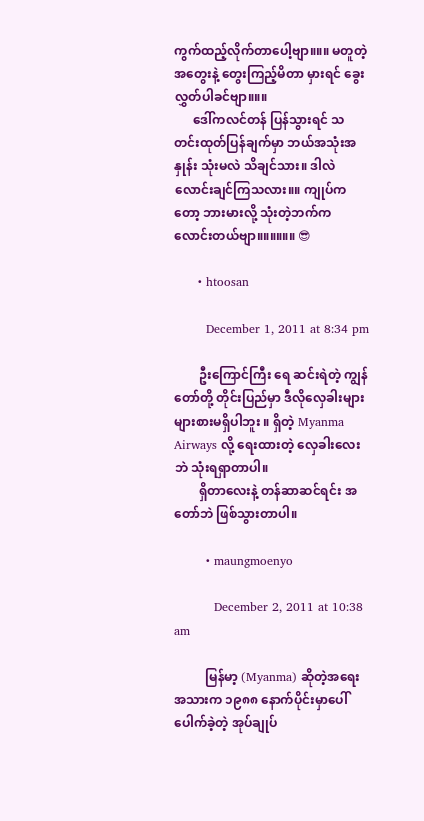ကွက်ထည့်လိုက်တာပေါ့ဗျာ။။။ မတူတဲ့အတွေးနဲ့ တွေးကြည့်မိတာ မှားရင် ခွေးလွှတ်ပါခင်ဗျာ။။။
      ဒေါ်ကလင်တန် ပြန်သွားရင် သတင်းထုတ်ပြန်ချက်မှာ ဘယ်အသုံးအနှုန်း သုံးမလဲ သိချင်သား။ ဒါလဲလောင်းချင်ကြသလား။။ ကျုပ်ကတော့ ဘားမားလို့ သုံးတဲ့ဘက်က လောင်းတယ်ဗျာ။။။။။။ 😎

      • htoosan

        December 1, 2011 at 8:34 pm

        ဦးကြောင်ကြီး ရေ ဆင်းရဲတဲ့ ကျွန်တော်တို့ တိုင်းပြည်မှာ ဒီလိုလှေခါးများများစားမရှိပါဘူး ။ ရှိတဲ့ Myanma Airways လို့ ရေးထားတဲ့ လှေခါးလေးဘဲ သုံးရရှာတာပါ။
        ရှိတာလေးနဲ့ တန်ဆာဆင်ရင်း အတော်ဘဲ ဖြစ်သွားတာပါ။

        • maungmoenyo

          December 2, 2011 at 10:38 am

          မြန်မာ့ (Myanma) ဆိုတဲ့အရေးအသားက ၁၉၈၈ နောက်ပိုင်းမှာပေါ်ပေါက်ခဲ့တဲ့ အုပ်ချုပ်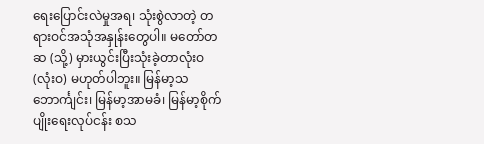ရေးပြောင်းလဲမှုအရ၊ သုံးစွဲလာတဲ့ တရားဝင်အသုံအနှုန်းတွေပါ။ မတော်တဆ (သို့) မှားယွင်းပြီးသုံးခဲ့တာလုံးဝ (လုံးဝ) မဟုတ်ပါဘူး။ မြန်မာ့သဘောင်္ကျင်း၊ မြန်မာ့အာမခံ၊ မြန်မာ့စိုက်ပျိုးရေးလုပ်ငန်း စသ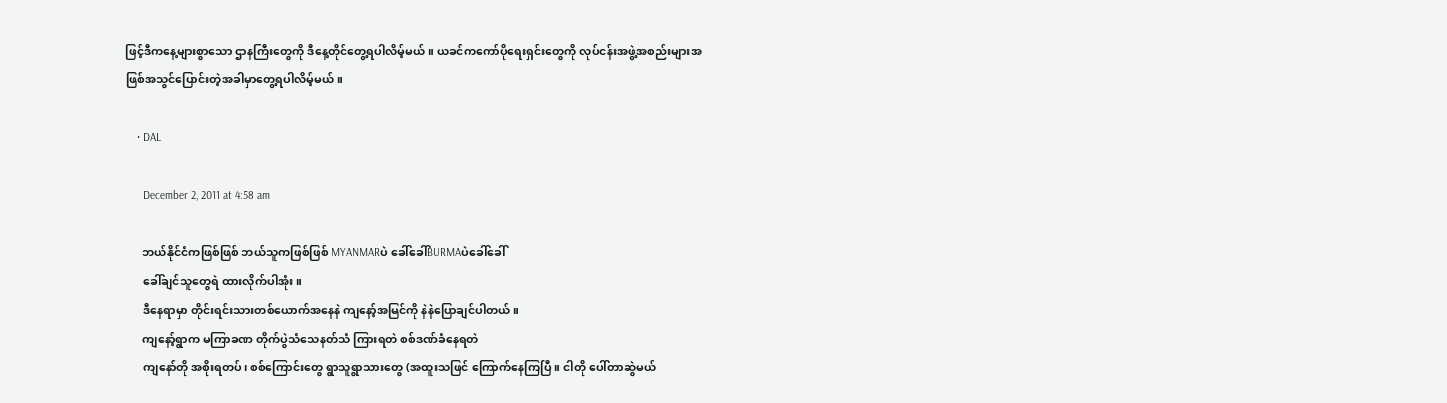ဖြင့်ဒီကနေ့များစွာသော ဌာနကြီးတွေကို ဒီနေ့တိုင်တွေ့ရပါလိမ့်မယ်။ ယခင်ကကော်ပိုရေးရှင်းတွေကို လုပ်ငန်းအဖွဲ့အစည်းများအဖြစ်အသွင်ပြောင်းတဲ့အခါမှာတွေ့ရပါလိမ့်မယ်။

    • DAL

      December 2, 2011 at 4:58 am

      ဘယ်နိုင်ငံကဖြစ်ဖြစ် ဘယ်သူကဖြစ်ဖြစ် MYANMARပဲ ခေါ်ခေါ်BURMAပဲခေါ်ခေါ်
      ခေါ်ချင်သူတွေရဲ ထားလိုက်ပါအုံး။
      ဒီနေရာမှာ တိုင်းရင်းသားတစ်ယောက်အနေနဲ ကျနော့်အမြင်ကို နဲနဲပြောချင်ပါတယ်။
      ကျနော့်ရွာက မကြာခဏ တိုက်ပွဲသံသေနတ်သံ ကြားရတဲ စစ်ဒဏ်ခံနေရတဲ
      ကျနော်တို အစိုးရတပ်၊ စစ်ကြောင်းတွေ ရွာသူရွာသားတွေ (အထူးသဖြင် ကြောက်နေကြပြီ။ ငါတို ပေါ်တာဆွဲမယ်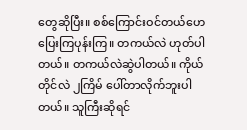တွေဆိုပြီး။ စစ်ကြောင်းဝင်တယ်ဟေ ပြေးကြပုန်းကြ။ တကယ်လဲ ဟုတ်ပါတယ်။ တကယ်လဲဆွဲပါတယ်။ ကိုယ်တိုင်လဲ ၂ကြိမ် ပေါ်တာလိုက်ဘူးပါတယ်။ သူကြီးဆိုရင်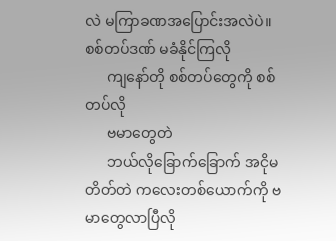လဲ မကြာခဏအပြောင်းအလဲပဲ။ စစ်တပ်ဒဏ် မခံနိုင်ကြလို
      ကျနော်တို စစ်တပ်တွေကို စစ်တပ်လို
      ဗမာတွေတဲ
      ဘယ်လိုခြောက်ခြောက် အငိုမတိတ်တဲ ကလေးတစ်ယောက်ကို ဗမာတွေလာပြီလို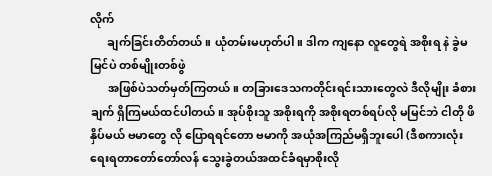လိုက်
      ချက်ခြင်းတိတ်တယ်။ ယုံတမ်းမဟုတ်ပါ။ ဒါက ကျနော လူတွေရဲ အစိုးရ နဲ ခွဲမမြင်ပဲ တစ်မျိုးတစ်ဖွဲ
      အဖြစ်ပဲသတ်မှတ်ကြတယ်။ တခြားဒေသကတိုင်းရင်းသားတွေလဲ ဒီလိုမျိုး ခံစားချက် ရှိကြမယ်ထင်ပါတယ်။ အုပ်စိုးသူ အစိုးရကို အစိုးရတစ်ရပ်လို မမြင်ဘဲ ငါတို ဖိနှိပ်မယ် ဗမာတွေ လို ပြောရရင်တော ဗမာကို အယုံအကြည်မရှိဘူးပေါ (ဒီစကားလုံးရေးရတာတော်တော်လန် သွေးခွဲတယ်အထင်ခံရမှာစိုးလို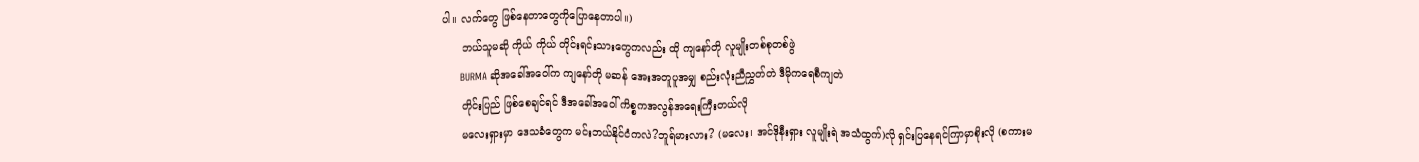ပါ။ လက်တွေ ဖြစ်နေတာတွေကိုပြောနေတာပါ။)
      ဘယ်သူမဆို ကိုယ် ကိုယ် တိုင်းရင်းသားတွေကလည်း ထို ကျနော်တို လူမျိုးတစ်စုတစ်ဖွဲ
      BURMA ဆိုအခေါ်အဝေါ်က ကျနော်တို မဆန် အေးအတူပူအမျှ စည်းလုံးညီညွှတ်တဲ ဒီမိုကရေစီကျတဲ
      တိုင်းပြည် ဖြစ်စေချင်ရင် ဒီအခေါ်အဝေါ် ကိစ္စကအလွန်အရေးကြီးတယ်လို
      မလေးရှားမှာ ဒေသခံတွေက မင်းဘယ်နိုင်ငံကလဲ?ဘူရ်မားလား? (မလေး၊ အင်ဒိုနီးရှား လူမျိုးရဲ အသံထွက်)လို ရှင်းပြနေရင်ကြာမှာစိုးလို (စကားမ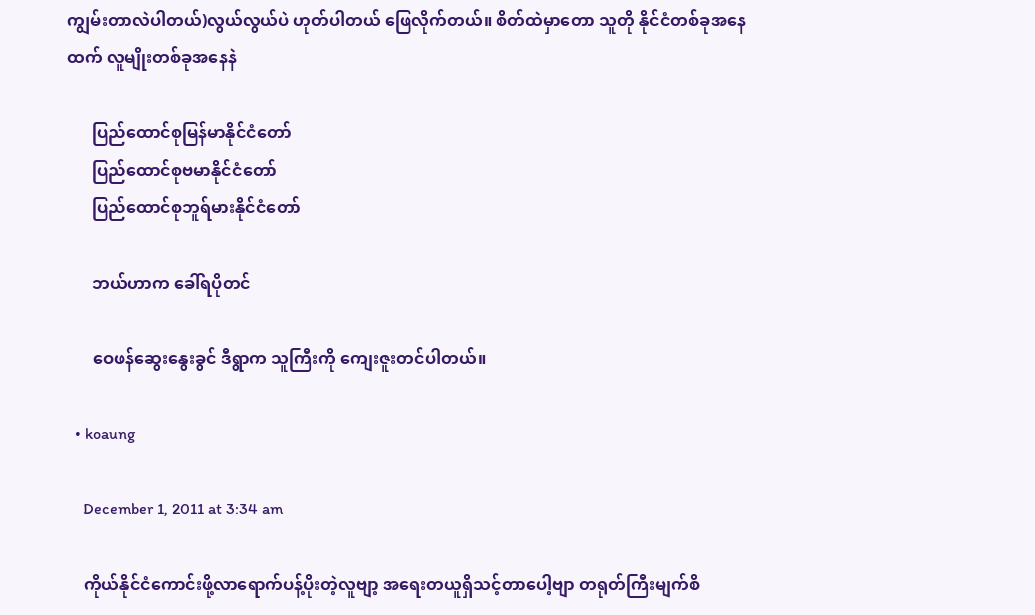ကျွမ်းတာလဲပါတယ်)လွယ်လွယ်ပဲ ဟုတ်ပါတယ် ဖြေလိုက်တယ်။ စိတ်ထဲမှာတော သူတို နိုင်ငံတစ်ခုအနေထက် လူမျိုးတစ်ခုအနေနဲ

      ပြည်ထောင်စုမြန်မာနိုင်ငံတော်
      ပြည်ထောင်စုဗမာနိုင်ငံတော်
      ပြည်ထောင်စုဘူရ်မားနိုင်ငံတော်

      ဘယ်ဟာက ခေါ်ရပိုတင်

      ဝေဖန်ဆွေးနွေးခွင် ဒီရွာက သူကြီးကို ကျေးဇူးတင်ပါတယ်။

  • koaung

    December 1, 2011 at 3:34 am

    ကိုယ်နိုင်ငံကောင်းဖို့လာရောက်ပန့်ပိုးတဲ့လူဗျာ့ အရေးတယူရှိသင့်တာပေါ့ဗျာ တရုတ်ကြီးမျက်စိ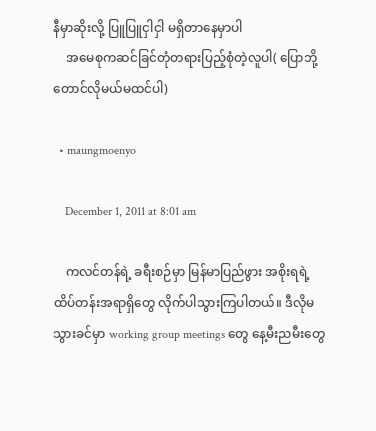နီမှာဆိုးလို့ ပြူပြူငှါငှါ မရှိတာနေမှာပါ
    အမေစုကဆင်ခြင်တုံတရားပြည့်စုံတဲ့လူပါ( ပြောဘို့တောင်လိုမယ်မထင်ပါ)

  • maungmoenyo

    December 1, 2011 at 8:01 am

    ကလင်တန်ရဲ့ ခရီးစဉ်မှာ မြန်မာပြည်ဖွား အစိုးရရဲ့ထိပ်တန်းအရာရှိတွေ လိုက်ပါသွားကြပါတယ်။ ဒီလိုမသွားခင်မှာ working group meetings တွေ နေ့မီးညမီးတွေ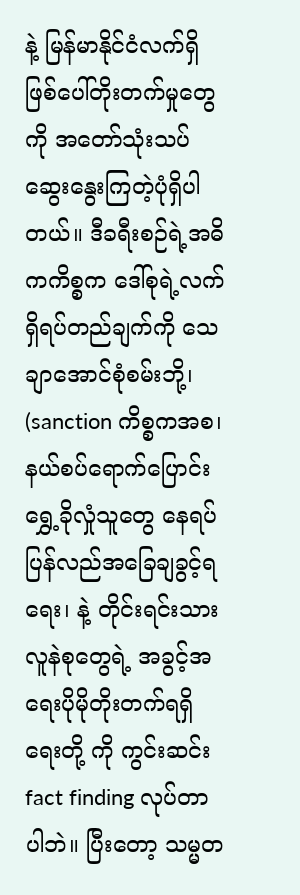နဲ့ မြန်မာနိုင်ငံလက်ရှိဖြစ်ပေါ်တိုးတက်မှုတွေကို အတော်သုံးသပ်ဆွေးနွေးကြတဲ့ပုံရှိပါတယ်။ ဒီခရီးစဉ်ရဲ့အဓိကကိစ္စက ဒေါ်စုရဲ့လက်ရှိရပ်တည်ချက်ကို သေချာအောင်စုံစမ်းဘို့၊ (sanction ကိစ္စကအစ၊ နယ်စပ်ရောက်ပြောင်းရွှေ့ခိုလှုံသူတွေ နေရပ်ပြန်လည်အခြေချခွင့်ရရေး၊ နဲ့ တိုင်းရင်းသားလူနဲစုတွေရဲ့ အခွင့်အရေးပိုမိုတိုးတက်ရရှိရေးတို့ ကို ကွင်းဆင်း fact finding လုပ်တာပါဘဲ။ ပြီးတော့ သမ္မတ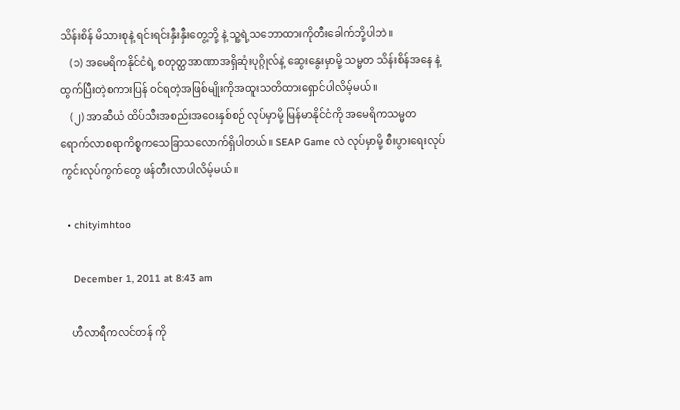သိန်းစိန် မိသားစုနဲ့ ရင်းရင်းနှီးနှီးတွေ့ဘို့ နဲ့ သူ့ရဲ့သဘောထားကိုတီးခေါက်ဘို့ပါဘဲ။
    (၁) အမေရိကနိုင်ငံရဲ့ စတုတ္ထအာဏာအရှိဆုံးပုဂ္ဂိုလ်နဲ့ ဆွေးနွေးမှာမို့ သမ္မတ သိန်းစိန်အနေ နဲ့ ထွက်ပြီးတဲ့စကားပြန် ဝင်ရတဲ့အဖြစ်မျိုးကိုအထူးသတိထားရှောင်ပါလိမ့်မယ်။
    (၂) အာဆီယံ ထိပ်သီးအစည်းအဝေးနှစ်စဉ် လုပ်မှာမို့ မြန်မာနိုင်ငံကို အမေရိကသမ္မတ ရောက်လာစရာကိစ္စကသေခြာသလောက်ရှိပါတယ်။ SEAP Game လဲ လုပ်မှာမို့ စီးပွားရေးလုပ်ကွင်းလုပ်ကွက်တွေ ဖန်တီးလာပါလိမ့်မယ်။

  • chityimhtoo

    December 1, 2011 at 8:43 am

    ဟီလာရီကလင်တန် ကို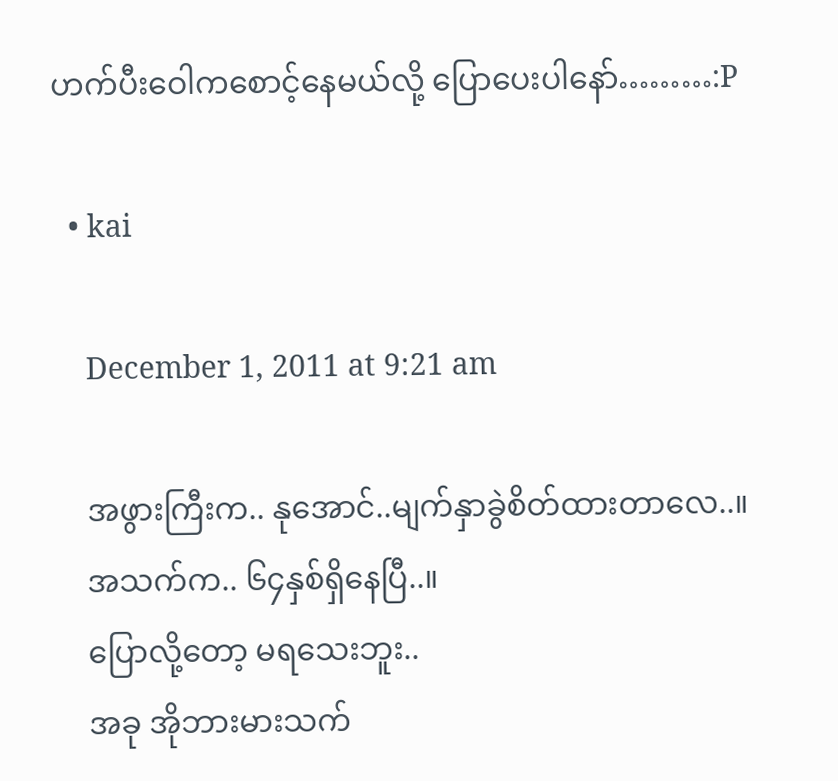ဟက်ပီးဝေါကစောင့်နေမယ်လို့ ပြောပေးပါနော်………:P

  • kai

    December 1, 2011 at 9:21 am

    အဖွားကြီးက.. နုအောင်..မျက်နှာခွဲစိတ်ထားတာလေ..။
    အသက်က.. ၆၄နှစ်ရှိနေပြီ..။
    ပြောလို့တော့ မရသေးဘူး..
    အခု အိုဘားမားသက်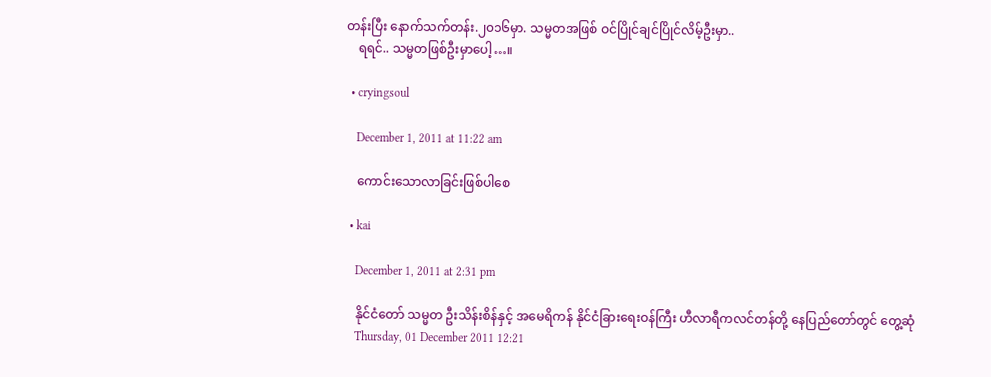တန်းပြီး နောက်သက်တန်း.၂၀၁၆မှာ. သမ္မတအဖြစ် ဝင်ပြိုင်ချင်ပြိုင်လိမ့်ဦးမှာ..
    ရရင်.. သမ္မတဖြစ်ဦးမှာပေါ့…။

  • cryingsoul

    December 1, 2011 at 11:22 am

    ကောင်းသောလာခြင်းဖြစ်ပါစေ

  • kai

    December 1, 2011 at 2:31 pm

    နိုင်ငံတော် သမ္မတ ဦးသိန်းစိန်နှင့် အမေရိကန် နိုင်ငံခြားရေးဝန်ကြီး ဟီလာရီကလင်တန်တို့ နေပြည်တော်တွင် တွေ့ဆုံ
    Thursday, 01 December 2011 12:21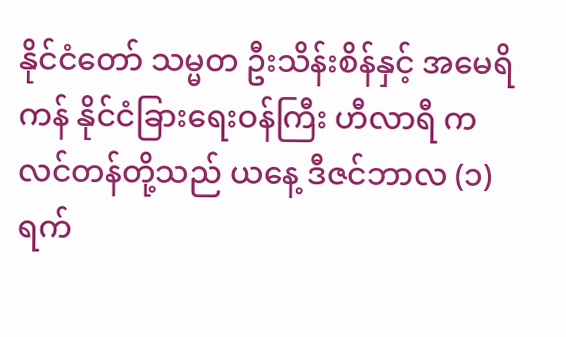နိုင်ငံတော် သမ္မတ ဦးသိန်းစိန်နှင့် အမေရိကန် နိုင်ငံခြားရေးဝန်ကြီး ဟီလာရီ ကလင်တန်တို့သည် ယနေ့ ဒီဇင်ဘာလ (၁) ရက်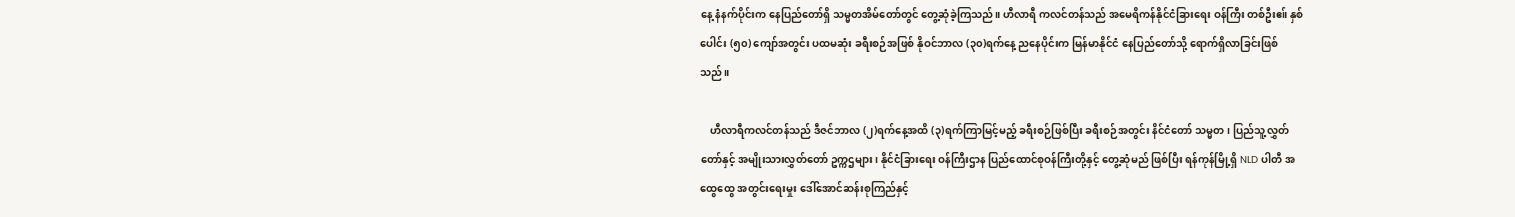နေ့ နံနက်ပိုင်းက နေပြည်တော်ရှိ သမ္မတအိမ်တော်တွင် တွေ့ဆုံခဲ့ကြသည်။ ဟီလာရီ ကလင်တန်သည် အမေရိကန်နိုင်ငံခြားရေး ဝန်ကြီး တစ်ဦးဧ။် နှစ်ပေါင်း (၅၀) ကျော်အတွင်း ပထမဆုံး ခရီးစဉ်အဖြစ် နိုဝင်ဘာလ (၃၀)ရက်နေ့ ညနေပိုင်းက မြန်မာနိုင်ငံ နေပြည်တော်သို့ ရောက်ရှိလာခြင်းဖြစ်သည်။

    ဟီလာရီကလင်တန်သည် ဒီဇင်ဘာလ (၂)ရက်နေ့အထိ (၃)ရက်ကြာမြင့်မည့် ခရီးစဉ်ဖြစ်ပြီး ခရီးစဉ်အတွင်း နိင်ငံတော် သမ္မတ၊ ပြည်သူ့လွှတ်တော်နှင့် အမျိုးသားလွှတ်တော် ဥက္ကဌများ၊ နိုင်ငံခြားရေး ဝန်ကြီးဌာန ပြည်ထောင်စုဝန်ကြီးတို့နှင့် တွေ့ဆုံမည် ဖြစ်ပြီး ရန်ကုန်မြို့ရှိ NLD ပါတီ အထွေထွေ အတွင်းရေးမှုး ဒေါ်အောင်ဆန်းစုကြည်နှင့်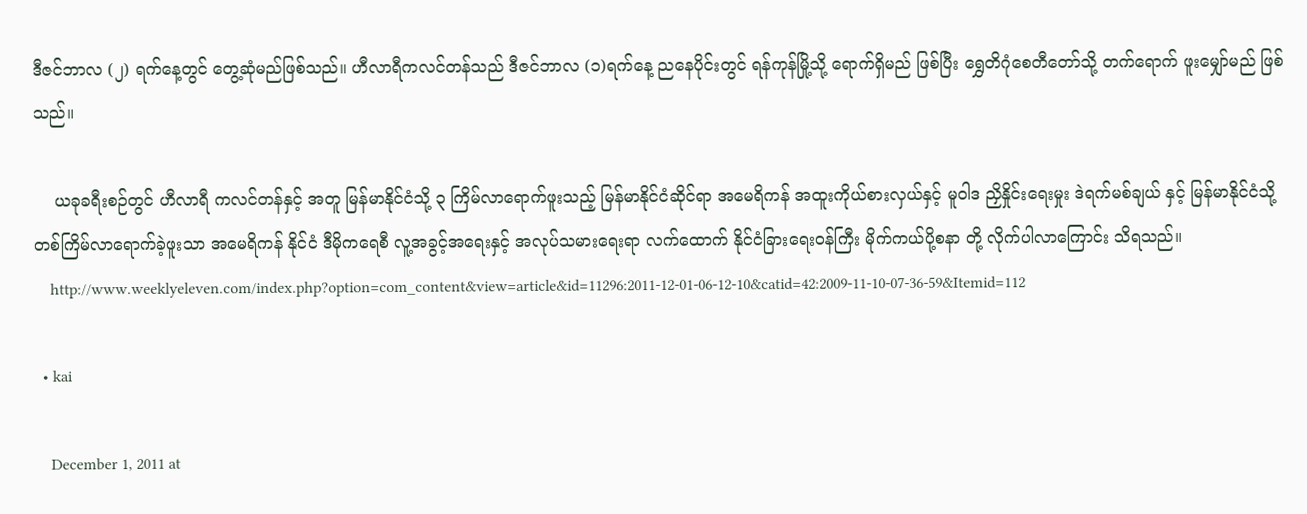ဒီဇင်ဘာလ (၂) ရက်နေ့တွင် တွေ့ဆုံမည်ဖြစ်သည်။ ဟီလာရီကလင်တန်သည် ဒီဇင်ဘာလ (၁)ရက်နေ့ ညနေပိုင်းတွင် ရန်ကုန်မြို့သို့ ရောက်ရှိမည် ဖြစ်ပြီး ရွှေတိဂုံစေတီတော်သို့ တက်ရောက် ဖူးမျှော်မည် ဖြစ်သည်။

    ယခုခရီးစဉ်တွင် ဟီလာရီ ကလင်တန်နှင့် အတူ မြန်မာနိုင်ငံသို့ ၃ ကြိမ်လာရောက်ဖူးသည့် မြန်မာနိုင်ငံဆိုင်ရာ အမေရိကန် အထူးကိုယ်စားလှယ်နှင့် မူဝါဒ ညှိနှိုင်းရေးမှုး ဒဲရက်မစ်ချယ် နှင့် မြန်မာနိုင်ငံသို့ တစ်ကြိမ်လာရောက်ခဲ့ဖူးသာ အမေရိကန် နိုင်ငံ ဒီမိုကရေစီ လူ့အခွင့်အရေးနှင့် အလုပ်သမားရေးရာ လက်ထောက် နိုင်ငံခြားရေးဝန်ကြီး မိုက်ကယ်ပို့စနာ တို့ လိုက်ပါလာကြောင်း သိရသည်။
    http://www.weeklyeleven.com/index.php?option=com_content&view=article&id=11296:2011-12-01-06-12-10&catid=42:2009-11-10-07-36-59&Itemid=112

  • kai

    December 1, 2011 at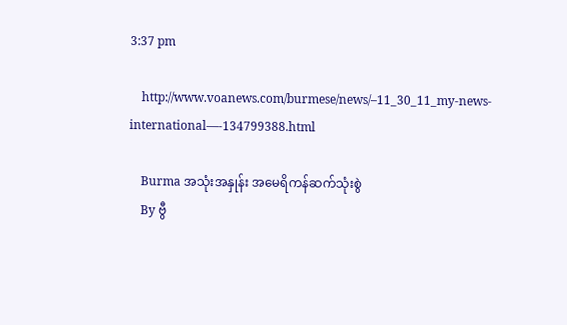3:37 pm

    http://www.voanews.com/burmese/news/–11_30_11_my-news-international—-134799388.html

    Burma အသုံးအနှုန်း အမေရိကန်ဆက်သုံးစွဲ
    By ဗွီ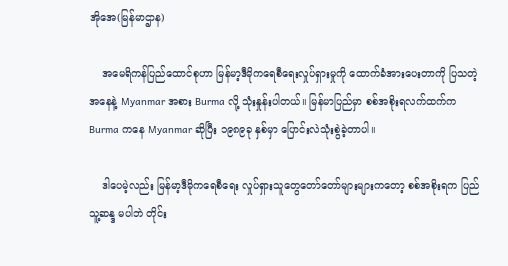အိုအေ(မြန်မာဌာန)

    အမေရိကန်ပြည်ထောင်စုဟာ မြန်မာ့ဒီမိုကရေစီရေးလှုပ်ရှားမှုကို ထောက်ခံအားပေးတာကို ပြသတဲ့ အနေနဲ့ Myanmar အစား Burma လို့ သုံးနှုန်းပါတယ်။ မြန်မာပြည်မှာ စစ်အစိုးရလက်ထက်က Burma ကနေ Myanmar ဆိုပြီး ၁၉၈၉ခု နှစ်မှာ ပြောင်းလဲသုံးစွဲခဲ့တာပါ။

    ဒါပေမဲ့လည်း မြန်မာ့ဒီမိုကရေစီရေး လှုပ်ရှားသူတွေတော်တော်များများကတော့ စစ်အစိုးရက ပြည်သူ့ဆန္ဒ မပါဘဲ တိုင်း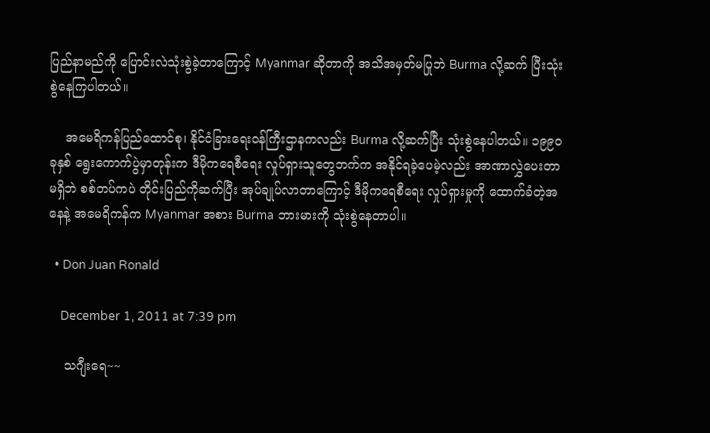ပြည်နာမည်ကို ပြောင်းလဲသုံးစွဲခဲ့တာကြောင့် Myanmar ဆိုတာကို အသိအမှတ်မပြုဘဲ Burma လို့ဆက် ပြီးသုံးစွဲနေကြပါတယ်။

    အမေရိကန်ပြည်ထောင်စု၊ နိုင်ငံခြားရေးဝန်ကြီးဌာနကလည်း Burma လို့ဆက်ပြီး သုံးစွဲနေပါတယ်။ ၁၉၉ဝ ခုနှစ် ရွေးကောက်ပွဲမှာတုန်းက ဒီမိုကရေစီရေး လှုပ်ရှားသူတွေဘက်က အနိုင်ရခဲ့ပေမဲ့လည်း အာဏာလွှဲပေးတာမရှိဘဲ စစ်တပ်ကပဲ တိုင်းပြည်ကိုဆက်ပြီး အုပ်ချုပ်လာတာကြောင့် ဒီမိုကရေစီရေး လှုပ်ရှားမှုကို ထောက်ခံတဲ့အနေနဲ့ အမေရိကန်က Myanmar အစား Burma ဘားမားကို သုံးစွဲနေတာပါ။

  • Don Juan Ronald

    December 1, 2011 at 7:39 pm

    သဂျီးရေ~~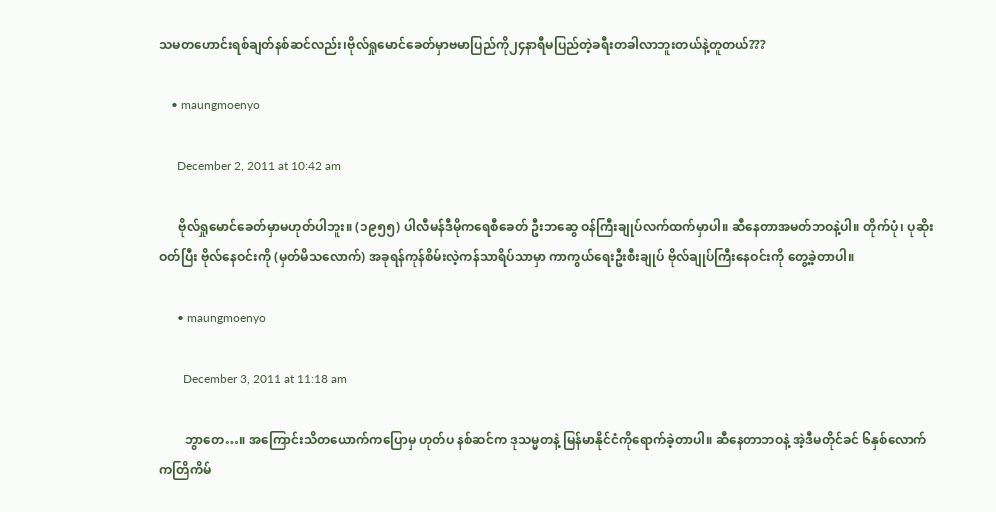သမတဟောင်းရစ်ချတ်နစ်ဆင်လည်း၊ဗိုလ်ရှုမောင်ခေတ်မှာဗမာပြည်ကို၂၄နာရီမပြည်တဲ့ခရီးတခါလာဘူးတယ်နဲ့တူတယ်???

    • maungmoenyo

      December 2, 2011 at 10:42 am

      ဗိုလ်ရှုမောင်ခေတ်မှာမဟုတ်ပါဘူး။ (၁၉၅၅) ပါလီမန်ဒီမိုကရေစီခေတ် ဦးဘဆွေ ဝန်ကြီးချုပ်လက်ထက်မှာပါ။ ဆီနေတာအမတ်ဘဝနဲ့ပါ။ တိုက်ပုံ၊ ပုဆိုးဝတ်ပြီး ဗိုလ်နေဝင်းကို (မှတ်မိသလောက်) အခုရန်ကုန်စိမ်းလဲ့ကန်သာရိပ်သာမှာ ကာကွယ်ရေးဦးစီးချုပ် ဗိုလ်ချုပ်ကြီးနေဝင်းကို တွေ့ခဲ့တာပါ။

      • maungmoenyo

        December 3, 2011 at 11:18 am

        ဘွာတေ…။ အကြောင်းသိတယောက်ကပြောမှ ဟုတ်ပ နစ်ဆင်က ဒုသမ္မတနဲ့ မြန်မာနိုင်ငံကိုရောက်ခဲ့တာပါ။ ဆီနေတာဘဝနဲ့ အဲ့ဒီမတိုင်ခင် ၆နှစ်လောက်ကတြိကိမ်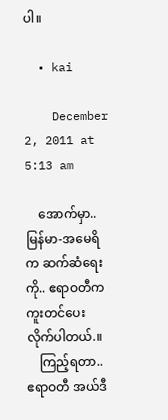ပါ။

  • kai

    December 2, 2011 at 5:13 am

    အောက်မှာ.. မြန်မာ-အမေရိက ဆက်ဆံရေးကို.. ဧရာဝတီကကူးတင်ပေးလိုက်ပါတယ်.။
    ကြည့်ရတာ.. ဧရာဝတီ အယ်ဒီ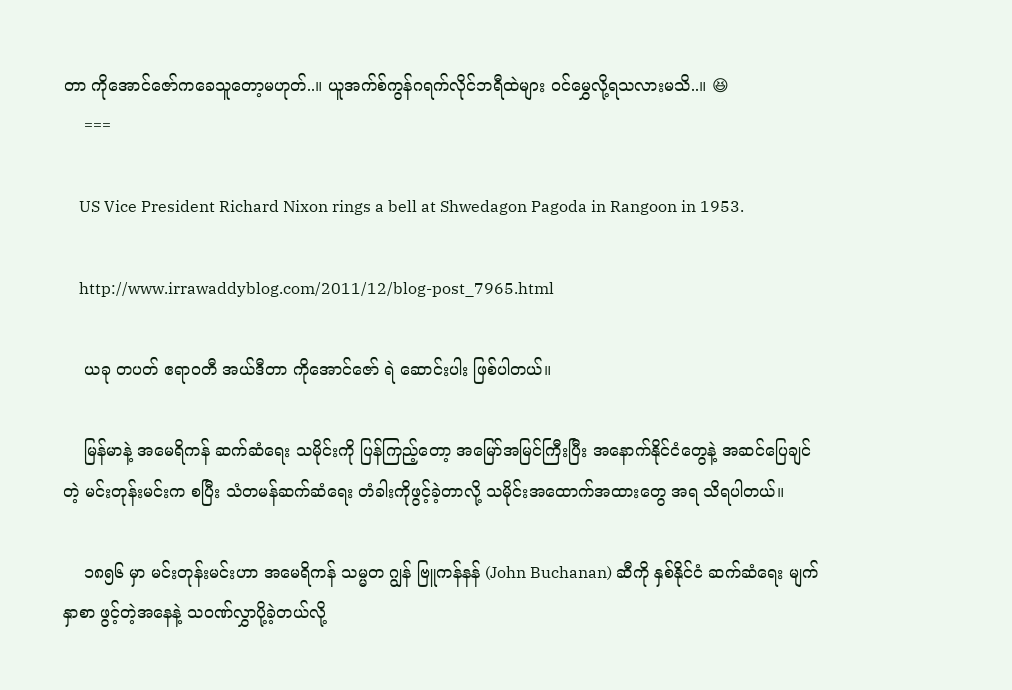တာ ကိုအောင်ဇော်ကခေသူတော့မဟုတ်..။ ယူအက်စ်ကွန်ဂရက်လိုင်ဘရီထဲများ ဝင်မွှေလို့ရသလားမသိ..။ 😆
    ===

    US Vice President Richard Nixon rings a bell at Shwedagon Pagoda in Rangoon in 1953.

    http://www.irrawaddyblog.com/2011/12/blog-post_7965.html

    ယခု တပတ် ဧရာဝတီ အယ်ဒီတာ ကိုအောင်ဇော် ရဲ ဆောင်းပါး ဖြစ်ပါတယ်။

    မြန်မာနဲ့ အမေရိကန် ဆက်ဆံရေး သမိုင်းကို ပြန်ကြည့်တော့ အမြော်အမြင်ကြီးပြီး အနောက်နိုင်ငံတွေနဲ့ အဆင်ပြေချင်တဲ့ မင်းတုန်းမင်းက စပြီး သံတမန်ဆက်ဆံရေး တံခါးကိုဖွင့်ခဲ့တာလို့ သမိုင်းအထောက်အထားတွေ အရ သိရပါတယ်။

    ၁၈၅၆ မှာ မင်းတုန်းမင်းဟာ အမေရိကန် သမ္မတ ဂျွန် ဗြူကန်နန် (John Buchanan) ဆီကို နှစ်နိုင်ငံ ဆက်ဆံရေး မျက်နှာစာ ဖွင့်တဲ့အနေနဲ့ သဝဏ်လွှာပို့ခဲ့တယ်လို့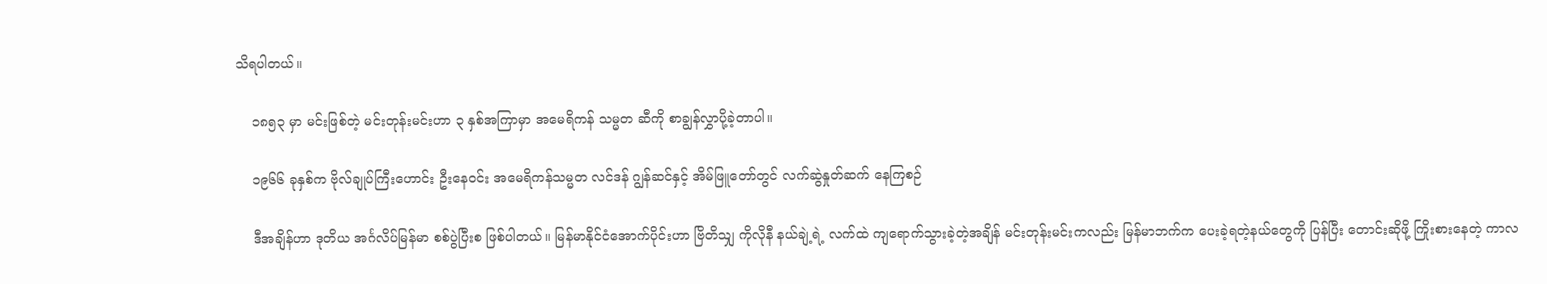သိရပါတယ်။

    ၁၈၅၃ မှာ မင်းဖြစ်တဲ့ မင်းတုန်းမင်းဟာ ၃ နှစ်အကြာမှာ အမေရိကန် သမ္မတ ဆီကို စာချွန်လွှာပို့ခဲ့တာပါ။

    ၁၉၆၆ ခုနှစ်က ဗိုလ်ချုပ်ကြီးဟောင်း ဦးနေဝင်း အမေရိကန်သမ္မတ လင်ဒန် ဂျွန်ဆင်နှင့် အိမ်ဖြူတော်တွင် လက်ဆွဲနှုတ်ဆက် နေကြစဉ်

    ဒီအချိန်ဟာ ဒုတိယ အင်္ဂလိပ်မြန်မာ စစ်ပွဲပြီးစ ဖြစ်ပါတယ်။ မြန်မာနိုင်ငံအောက်ပိုင်းဟာ ဗြိတိသျှ ကိုလိုနီ နယ်ချဲ့ရဲ့ လက်ထဲ ကျရောက်သွားခဲ့တဲ့အချိန် မင်းတုန်းမင်းကလည်း မြန်မာဘက်က ပေးခဲ့ရတဲ့နယ်တွေကို ပြန်ပြီး တောင်းဆိုဖို့ ကြိုးစားနေတဲ့ ကာလ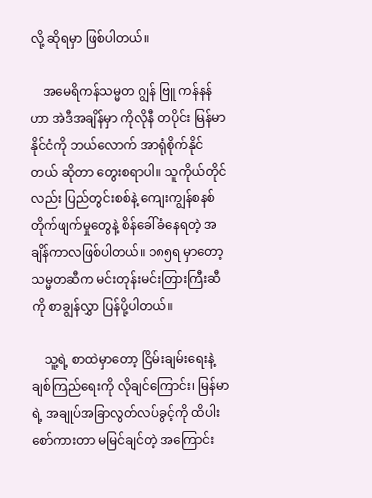လို့ ဆိုရမှာ ဖြစ်ပါတယ်။

    အမေရိကန်သမ္မတ ဂျွန် ဗြူ ကန်နန်ဟာ အဲဒီအချိန်မှာ ကိုလိုနီ တပိုင်း မြန်မာနိုင်ငံကို ဘယ်လောက် အာရုံစိုက်နိုင်တယ် ဆိုတာ တွေးစရာပါ။ သူကိုယ်တိုင်လည်း ပြည်တွင်းစစ်နဲ့ ကျေးကျွန်စနစ်တိုက်ဖျက်မှုတွေနဲ့ စိန်ခေါ်ခံနေရတဲ့ အချိန်ကာလဖြစ်ပါတယ်။ ၁၈၅ရ မှာတော့ သမ္မတဆီက မင်းတုန်းမင်းတြားကြီးဆီကို စာချွန်လွှာ ပြန်ပို့ပါတယ်။

    သူ့ရဲ့ စာထဲမှာတော့ ငြိမ်းချမ်းရေးနဲ့ ချစ်ကြည်ရေးကို လိုချင်ကြောင်း၊ မြန်မာရဲ့ အချုပ်အခြာလွတ်လပ်ခွင့်ကို ထိပါး စော်ကားတာ မမြင်ချင်တဲ့ အကြောင်း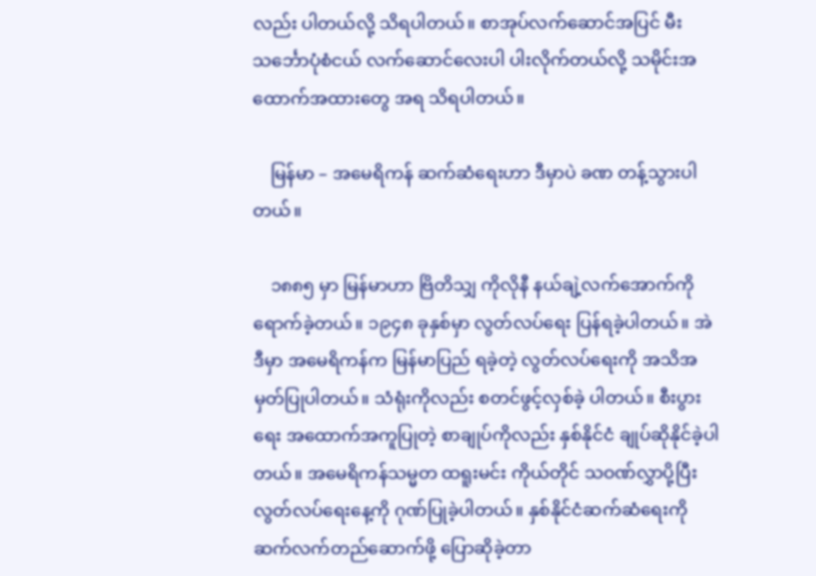လည်း ပါတယ်လို့ သိရပါတယ်။ စာအုပ်လက်ဆောင်အပြင် မီးသင်္ဘောပုံစံငယ် လက်ဆောင်လေးပါ ပါးလိုက်တယ်လို့ သမိုင်းအထောက်အထားတွေ အရ သိရပါတယ်။

    မြန်မာ – အမေရိကန် ဆက်ဆံရေးဟာ ဒီမှာပဲ ခဏ တန့်သွားပါတယ်။

    ၁၈၈၅ မှာ မြန်မာဟာ ဗြိတိသျှ ကိုလိုနီ နယ်ချဲ့လက်အောက်ကို ရောက်ခဲ့တယ်။ ၁၉၄၈ ခုနှစ်မှာ လွတ်လပ်ရေး ပြန်ရခဲ့ပါတယ်။ အဲဒီမှာ အမေရိကန်က မြန်မာပြည် ရခဲ့တဲ့ လွတ်လပ်ရေးကို အသိအမှတ်ပြုပါတယ်။ သံရုံးကိုလည်း စတင်ဖွင့်လှစ်ခဲ့ ပါတယ်။ စီးပွားရေး အထောက်အကူပြုတဲ့ စာချုပ်ကိုလည်း နှစ်နိုင်ငံ ချုပ်ဆိုနိုင်ခဲ့ပါတယ်။ အမေရိကန်သမ္မတ ထရူးမင်း ကိုယ်တိုင် သဝဏ်လွှာပို့ပြီး လွတ်လပ်ရေးနေ့ကို ဂုဏ်ပြုခဲ့ပါတယ်။ နှစ်နိုင်ငံဆက်ဆံရေးကို ဆက်လက်တည်ဆောက်ဖို့ ပြောဆိုခဲ့တာ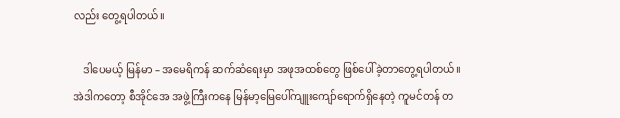လည်း တွေ့ရပါတယ်။

    ဒါပေမယ့် မြန်မာ – အမေရိကန် ဆက်ဆံရေးမှာ အဖုအထစ်တွေ ဖြစ်ပေါ်ခဲ့တာတွေ့ရပါတယ်။ အဲဒါကတော့ စီအိုင်အေ အဖွဲ့ကြီးကနေ မြန်မာ့မြေပေါ်ကျူးကျော်ရောက်ရှိနေတဲ့ ကူမင်တန် တ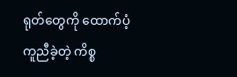ရုတ်တွေကို ထောက်ပံ့ကူညီခဲ့တဲ့ ကိစ္စ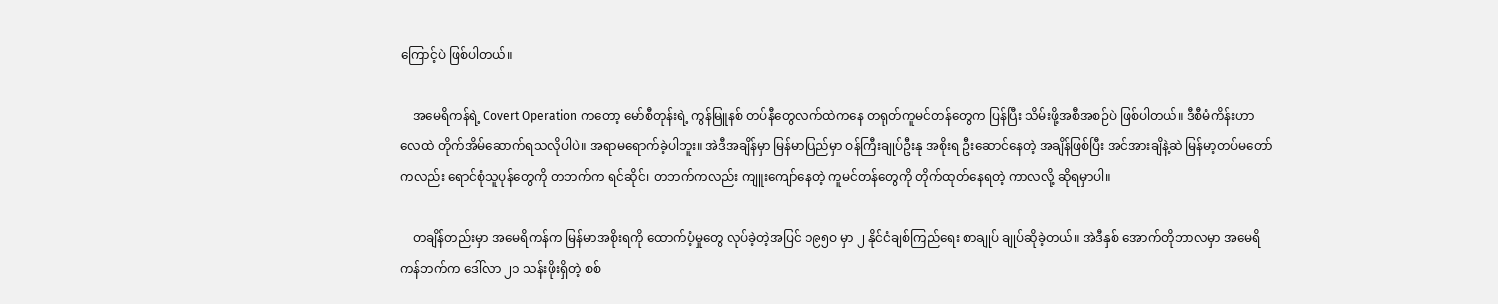ကြောင့်ပဲ ဖြစ်ပါတယ်။

    အမေရိကန်ရဲ့ Covert Operation ကတော့ မော်စီတုန်းရဲ့ ကွန်မြူနစ် တပ်နီတွေလက်ထဲကနေ တရုတ်ကူမင်တန်တွေက ပြန်ပြီး သိမ်းဖို့အစီအစဉ်ပဲ ဖြစ်ပါတယ်။ ဒီစီမံကိန်းဟာ လေထဲ တိုက်အိမ်ဆောက်ရသလိုပါပဲ။ အရာမရောက်ခဲ့ပါဘူး။ အဲဒီအချိန်မှာ မြန်မာပြည်မှာ ဝန်ကြီးချုပ်ဦးနု အစိုးရ ဦးဆောင်နေတဲ့ အချိန်ဖြစ်ပြီး အင်အားချိနဲ့ဆဲ မြန်မာ့တပ်မတော်ကလည်း ရောင်စုံသူပုန်တွေကို တဘက်က ရင်ဆိုင်၊ တဘက်ကလည်း ကျူးကျော်နေတဲ့ ကူမင်တန်တွေကို တိုက်ထုတ်နေရတဲ့ ကာလလို့ ဆိုရမှာပါ။

    တချိန်တည်းမှာ အမေရိကန်က မြန်မာအစိုးရကို ထောက်ပံ့မှုတွေ လုပ်ခဲ့တဲ့အပြင် ၁၉၅ဝ မှာ ၂ နိုင်ငံချစ်ကြည်ရေး စာချုပ် ချုပ်ဆိုခဲ့တယ်။ အဲဒီနှစ် အောက်တိုဘာလမှာ အမေရိကန်ဘက်က ဒေါ်လာ ၂၁ သန်းဖိုးရှိတဲ့ စစ်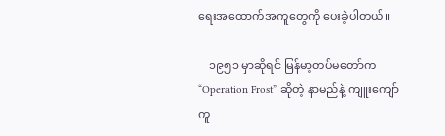ရေးအထောက်အကူတွေကို ပေးခဲ့ပါတယ်။

    ၁၉၅၁ မှာဆိုရင် မြန်မာ့တပ်မတော်က “Operation Frost” ဆိုတဲ့ နာမည်နဲ့ ကျူးကျော်ကူ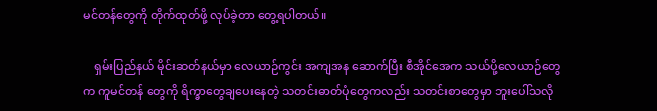မင်တန်တွေကို တိုက်ထုတ်ဖို့ လုပ်ခဲ့တာ တွေ့ရပါတယ်။

    ရှမ်းပြည်နယ် မိုင်းဆတ်နယ်မှာ လေယာဉ်ကွင်း အကျအန ဆောက်ပြီး စီအိုင်အေက သယ်ပို့လေယာဉ်တွေက ကူမင်တန် တွေကို ရိက္ခာတွေချပေးနေတဲ့ သတင်းဓာတ်ပုံတွေကလည်း သတင်းစာတွေမှာ ဘူးပေါ်သလို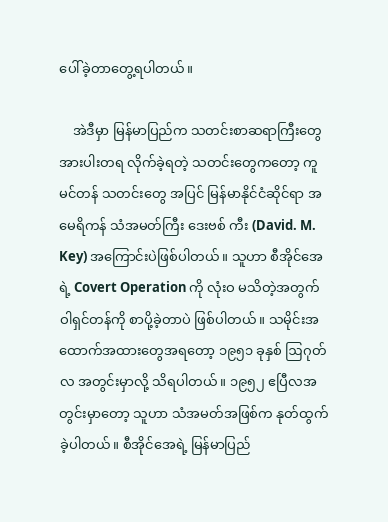ပေါ်ခဲ့တာတွေ့ရပါတယ်။

    အဲဒီမှာ မြန်မာပြည်က သတင်းစာဆရာကြီးတွေ အားပါးတရ လိုက်ခဲ့ရတဲ့ သတင်းတွေကတော့ ကူမင်တန် သတင်းတွေ အပြင် မြန်မာနိုင်ငံဆိုင်ရာ အမေရိကန် သံအမတ်ကြီး ဒေးဗစ် ကီး (David. M. Key) အကြောင်းပဲဖြစ်ပါတယ်။ သူဟာ စီအိုင်အေရဲ့ Covert Operation ကို လုံးဝ မသိတဲ့အတွက် ဝါရှင်တန်ကို စာပို့ခဲ့တာပဲ ဖြစ်ပါတယ်။ သမိုင်းအထောက်အထားတွေအရတော့ ၁၉၅၁ ခုနှစ် ဩဂုတ်လ အတွင်းမှာလို့ သိရပါတယ်။ ၁၉၅၂ ဧပြီလအတွင်းမှာတော့ သူဟာ သံအမတ်အဖြစ်က နုတ်ထွက်ခဲ့ပါတယ်။ စီအိုင်အေရဲ့ မြန်မာပြည်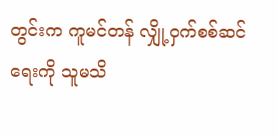တွင်းက ကူမင်တန် လျှို့ဝှက်စစ်ဆင်ရေးကို သူမသိ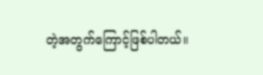တဲ့အတွက်ကြောင့်ဖြစ်ပါတယ်။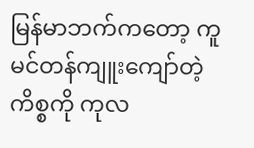မြန်မာဘက်ကတော့ ကူမင်တန်ကျူးကျော်တဲ့ကိစ္စကို ကုလ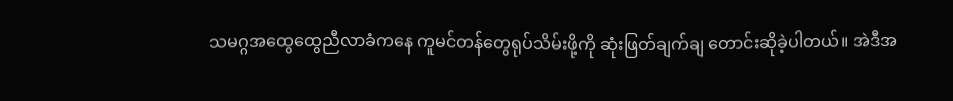သမဂ္ဂအထွေထွေညီလာခံကနေ ကူမင်တန်တွေရုပ်သိမ်းဖို့ကို ဆုံးဖြတ်ချက်ချ တောင်းဆိုခဲ့ပါတယ်။ အဲဒီအ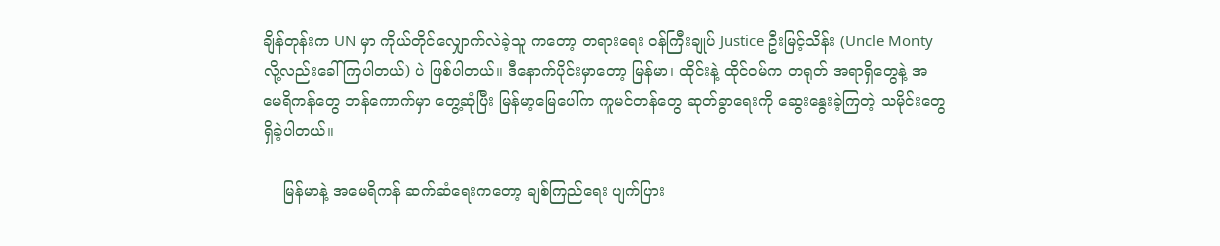ချိန်တုန်းက UN မှာ ကိုယ်တိုင်လျှောက်လဲခဲ့သူ ကတော့ တရားရေး ဝန်ကြီးချုပ် Justice ဦးမြင့်သိန်း (Uncle Monty လို့လည်းခေါ်ကြပါတယ်) ပဲ ဖြစ်ပါတယ်။ ဒီနောက်ပိုင်းမှာတော့ မြန်မာ၊ ထိုင်းနဲ့ ထိုင်ဝမ်က တရုတ် အရာရှိတွေနဲ့ အမေရိကန်တွေ ဘန်ကောက်မှာ တွေ့ဆုံပြီး မြန်မာ့မြေပေါ်က ကူမင်တန်တွေ ဆုတ်ခွာရေးကို ဆွေးနွေးခဲ့ကြတဲ့ သမိုင်းတွေရှိခဲ့ပါတယ်။

    မြန်မာနဲ့ အမေရိကန် ဆက်ဆံရေးကတော့ ချစ်ကြည်ရေး ပျက်ပြား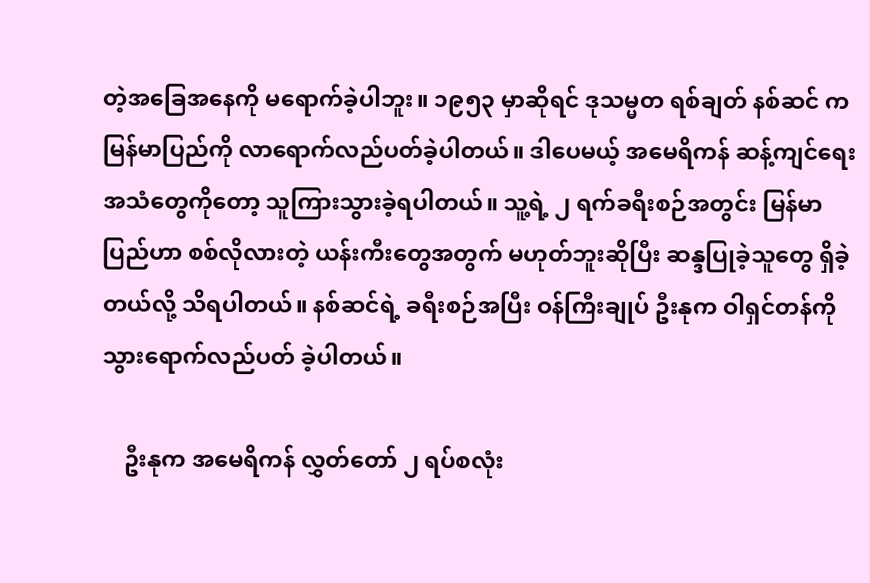တဲ့အခြေအနေကို မရောက်ခဲ့ပါဘူး။ ၁၉၅၃ မှာဆိုရင် ဒုသမ္မတ ရစ်ချတ် နစ်ဆင် က မြန်မာပြည်ကို လာရောက်လည်ပတ်ခဲ့ပါတယ်။ ဒါပေမယ့် အမေရိကန် ဆန့်ကျင်ရေး အသံတွေကိုတော့ သူကြားသွားခဲ့ရပါတယ်။ သူ့ရဲ့ ၂ ရက်ခရီးစဉ်အတွင်း မြန်မာပြည်ဟာ စစ်လိုလားတဲ့ ယန်းကီးတွေအတွက် မဟုတ်ဘူးဆိုပြီး ဆန္ဒပြုခဲ့သူတွေ ရှိခဲ့တယ်လို့ သိရပါတယ်။ နစ်ဆင်ရဲ့ ခရီးစဉ်အပြီး ဝန်ကြီးချုပ် ဦးနုက ဝါရှင်တန်ကို သွားရောက်လည်ပတ် ခဲ့ပါတယ်။

    ဦးနုက အမေရိကန် လွှတ်တော် ၂ ရပ်စလုံး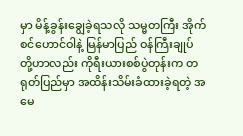မှာ မိန့်ခွန်းချွေခဲ့ရသလို သမ္မတကြီး အိုက်စင်ဟောင်ဝါနဲ့ မြန်မာပြည် ဝန်ကြီးချုပ် တို့ဟာလည်း ကိုရီးယားစစ်ပွဲတုန်းက တရုတ်ပြည်မှာ အထိန်းသိမ်းခံထားခဲ့ရတဲ့ အမေ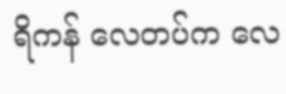ရိကန် လေတပ်က လေ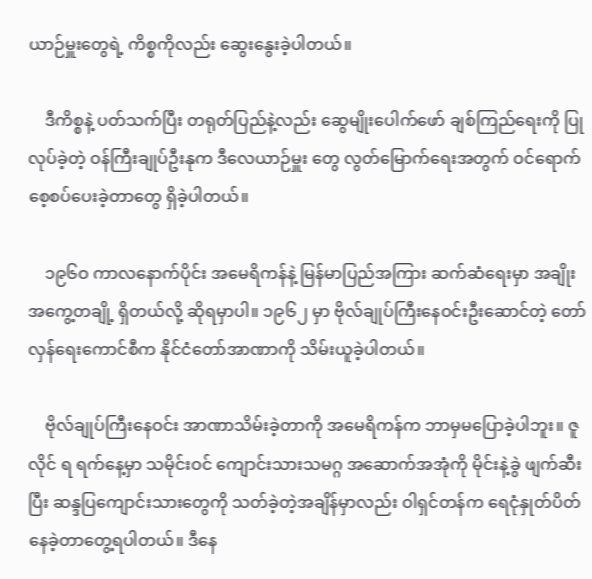ယာဉ်မှူးတွေရဲ့ ကိစ္စကိုလည်း ဆွေးနွေးခဲ့ပါတယ်။

    ဒီကိစ္စနဲ့ ပတ်သက်ပြီး တရုတ်ပြည်နဲ့လည်း ဆွေမျိုးပေါက်ဖော် ချစ်ကြည်ရေးကို ပြုလုပ်ခဲ့တဲ့ ဝန်ကြီးချုပ်ဦးနုက ဒီလေယာဉ်မှူး တွေ လွတ်မြောက်ရေးအတွက် ဝင်ရောက်စေ့စပ်ပေးခဲ့တာတွေ ရှိခဲ့ပါတယ်။

    ၁၉၆ဝ ကာလနောက်ပိုင်း အမေရိကန်နဲ့ မြန်မာပြည်အကြား ဆက်ဆံရေးမှာ အချိုးအကွေ့တချို့ ရှိတယ်လို့ ဆိုရမှာပါ။ ၁၉၆၂ မှာ ဗိုလ်ချုပ်ကြီးနေဝင်းဦးဆောင်တဲ့ တော်လှန်ရေးကောင်စီက နိုင်ငံတော်အာဏာကို သိမ်းယူခဲ့ပါတယ်။

    ဗိုလ်ချုပ်ကြီးနေဝင်း အာဏာသိမ်းခဲ့တာကို အမေရိကန်က ဘာမှမပြောခဲ့ပါဘူး။ ဇူလိုင် ရ ရက်နေ့မှာ သမိုင်းဝင် ကျောင်းသားသမဂ္ဂ အဆောက်အအုံကို မိုင်းနဲ့ခွဲ ဖျက်ဆီးပြီး ဆန္ဒပြကျောင်းသားတွေကို သတ်ခဲ့တဲ့အချိန်မှာလည်း ဝါရှင်တန်က ရေငုံနှုတ်ပိတ် နေခဲ့တာတွေ့ရပါတယ်။ ဒီနေ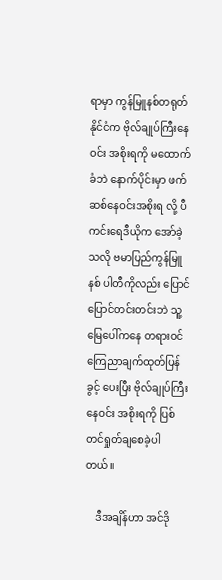ရာမှာ ကွန်မြူနစ်တရုတ်နိုင်ငံက ဗိုလ်ချုပ်ကြီးနေဝင်း အစိုးရကို မထောက်ခံဘဲ နောက်ပိုင်းမှာ ဖက်ဆစ်နေဝင်းအစိုးရ လို့ ပီကင်းရေဒီယိုက အော်ခဲ့သလို ဗမာပြည်ကွန်မြူနစ် ပါတီကိုလည်း ပြောင်ပြောင်တင်းတင်းဘဲ သူ့မြေပေါ်ကနေ တရားဝင် ကြေညာချက်ထုတ်ပြန်ခွင့် ပေးပြီး ဗိုလ်ချုပ်ကြီးနေဝင်း အစိုးရကို ပြစ်တင်ရှုတ်ချစေခဲ့ပါတယ်။

    ဒီအချိန်ဟာ အင်ဒို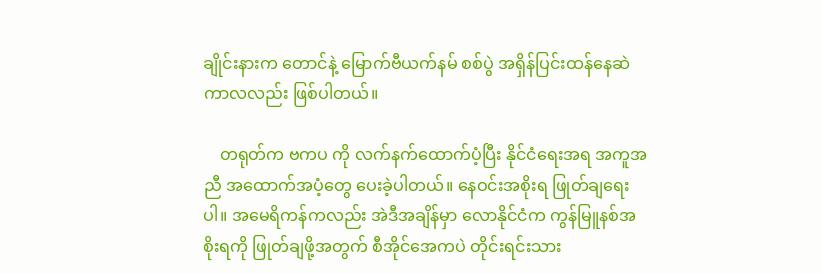ချိုင်းနားက တောင်နဲ့ မြောက်ဗီယက်နမ် စစ်ပွဲ အရှိန်ပြင်းထန်နေဆဲ ကာလလည်း ဖြစ်ပါတယ်။

    တရုတ်က ဗကပ ကို လက်နက်ထောက်ပံ့ပြီး နိုင်ငံရေးအရ အကူအညီ အထောက်အပံ့တွေ ပေးခဲ့ပါတယ်။ နေဝင်းအစိုးရ ဖြုတ်ချရေးပါ။ အမေရိကန်ကလည်း အဲဒီအချိန်မှာ လောနိုင်ငံက ကွန်မြူနစ်အစိုးရကို ဖြုတ်ချဖို့အတွက် စီအိုင်အေကပဲ တိုင်းရင်းသား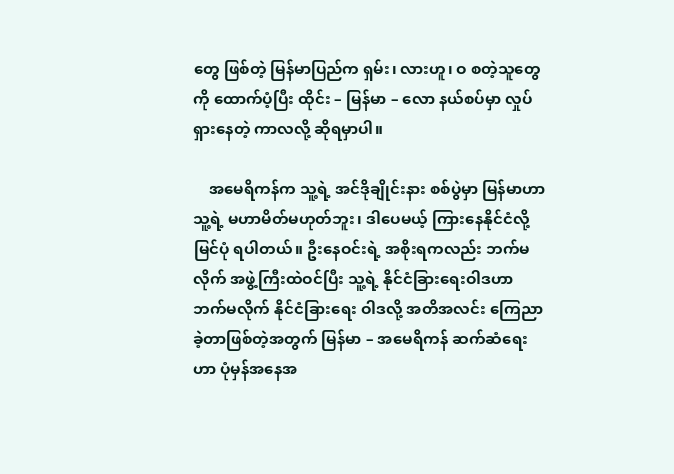တွေ ဖြစ်တဲ့ မြန်မာပြည်က ရှမ်း၊ လားဟူ၊ ဝ စတဲ့သူတွေကို ထောက်ပံ့ပြီး ထိုင်း – မြန်မာ – လော နယ်စပ်မှာ လှုပ်ရှားနေတဲ့ ကာလလို့ ဆိုရမှာပါ။

    အမေရိကန်က သူ့ရဲ့ အင်ဒိုချိုင်းနား စစ်ပွဲမှာ မြန်မာဟာ သူ့ရဲ့ မဟာမိတ်မဟုတ်ဘူး၊ ဒါပေမယ့် ကြားနေနိုင်ငံလို့ မြင်ပုံ ရပါတယ်။ ဦးနေဝင်းရဲ့ အစိုးရကလည်း ဘက်မလိုက် အဖွဲ့ကြီးထဲဝင်ပြီး သူ့ရဲ့ နိုင်ငံခြားရေးဝါဒဟာ ဘက်မလိုက် နိုင်ငံခြားရေး ဝါဒလို့ အတိအလင်း ကြေညာခဲ့တာဖြစ်တဲ့အတွက် မြန်မာ – အမေရိကန် ဆက်ဆံရေးဟာ ပုံမှန်အနေအ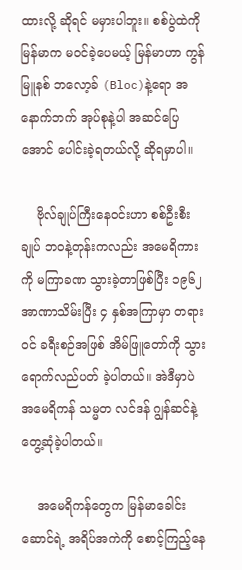ထားလို့ ဆိုရင် မမှားပါဘူး။ စစ်ပွဲထဲကို မြန်မာက မဝင်ခဲ့ပေမယ့် မြန်မာဟာ ကွန်မြူနစ် ဘလော့ခ် (Bloc)နဲ့ရော အနောက်ဘက် အုပ်စုနဲ့ပါ အဆင်ပြေအောင် ပေါင်းခဲ့ရတယ်လို့ ဆိုရမှာပါ။

    ဗိုလ်ချုပ်ကြီးနေဝင်းဟာ စစ်ဦးစီးချုပ် ဘဝနဲ့တုန်းကလည်း အမေရိကားကို မကြာခဏ သွားခဲ့တာဖြစ်ပြီး ၁၉၆၂ အာဏာသိမ်းပြီး ၄ နှစ်အကြာမှာ တရားဝင် ခရီးစဉ်အဖြစ် အိမ်ဖြူတော်ကို သွားရောက်လည်ပတ် ခဲ့ပါတယ်။ အဲဒီမှာပဲ အမေရိကန် သမ္မတ လင်ဒန် ဂျွန်ဆင်နဲ့ တွေ့ဆုံခဲ့ပါတယ်။

    အမေရိကန်တွေက မြန်မာခေါင်းဆောင်ရဲ့ အရိပ်အကဲကို စောင့်ကြည့်နေ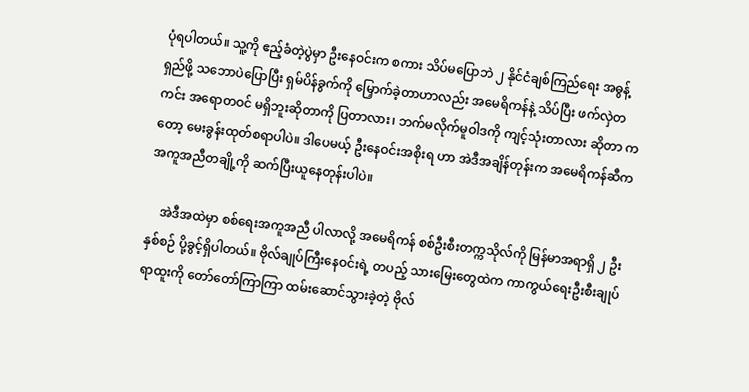ပုံရပါတယ်။ သူ့ကို ဧည့်ခံတဲ့ပွဲမှာ ဦးနေဝင်းက စကား သိပ်မပြောဘဲ ၂ နိုင်ငံချစ်ကြည်ရေး အဓွန့်ရှည်ဖို့ သဘောပဲပြောပြီး ရှမ်ပိန်ခွက်ကို မြှောက်ခဲ့တာဟာလည်း အမေရိကန်နဲ့ သိပ်ပြီး ဖက်လှဲတကင်း အရောတဝင် မရှိဘူးဆိုတာကို ပြတာလား၊ ဘက်မလိုက်မူဝါဒကို ကျင့်သုံးတာလား ဆိုတာ ကတော့ မေးခွန်းထုတ်စရာပါပဲ။ ဒါပေမယ့် ဦးနေဝင်းအစိုးရ ဟာ အဲဒီအချိန်တုန်းက အမေရိကန်ဆီက အကူအညီတချို့ကို ဆက်ပြီးယူနေတုန်းပါပဲ။

    အဲဒီအထဲမှာ စစ်ရေးအကူအညီ ပါလာလို့ အမေရိကန် စစ်ဦးစီးတက္ကသိုလ်ကို မြန်မာအရာရှိ ၂ ဦး နှစ်စဉ် ပို့ခွင့်ရှိပါတယ်။ ဗိုလ်ချုပ်ကြီးနေဝင်းရဲ့ တပည့် သားမြေးတွေထဲက ကာကွယ်ရေးဦးစီးချုပ်ရာထူးကို တော်တော်ကြာကြာ ထမ်းဆောင်သွားခဲ့တဲ့ ဗိုလ်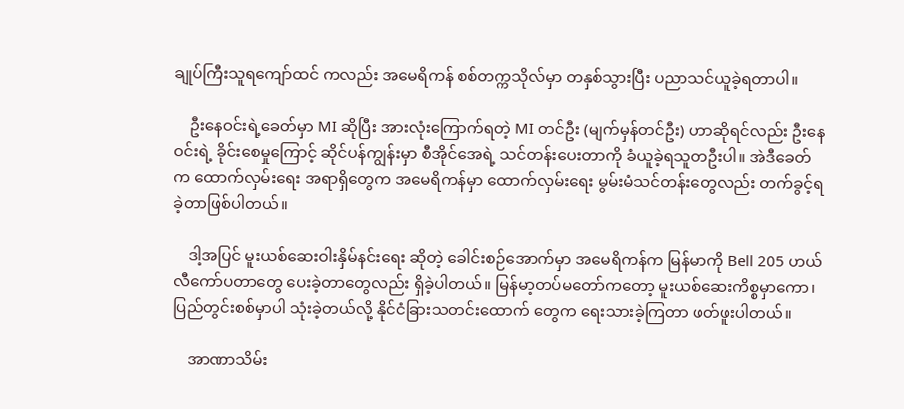ချုပ်ကြီးသူရကျော်ထင် ကလည်း အမေရိကန် စစ်တက္ကသိုလ်မှာ တနှစ်သွားပြီး ပညာသင်ယူခဲ့ရတာပါ။

    ဦးနေဝင်းရဲ့ခေတ်မှာ MI ဆိုပြီး အားလုံးကြောက်ရတဲ့ MI တင်ဦး (မျက်မှန်တင်ဦး) ဟာဆိုရင်လည်း ဦးနေဝင်းရဲ့ ခိုင်းစေမှုကြောင့် ဆိုင်ပန်ကျွန်းမှာ စီအိုင်အေရဲ့ သင်တန်းပေးတာကို ခံယူခဲ့ရသူတဦးပါ။ အဲဒီခေတ်က ထောက်လှမ်းရေး အရာရှိတွေက အမေရိကန်မှာ ထောက်လှမ်းရေး မွမ်းမံသင်တန်းတွေလည်း တက်ခွင့်ရခဲ့တာဖြစ်ပါတယ်။

    ဒါ့အပြင် မူးယစ်ဆေးဝါးနှိမ်နင်းရေး ဆိုတဲ့ ခေါင်းစဉ်အောက်မှာ အမေရိကန်က မြန်မာကို Bell 205 ဟယ်လီကော်ပတာတွေ ပေးခဲ့တာတွေလည်း ရှိခဲ့ပါတယ်။ မြန်မာ့တပ်မတော်ကတော့ မူးယစ်ဆေးကိစ္စမှာကော၊ ပြည်တွင်းစစ်မှာပါ သုံးခဲ့တယ်လို့ နိုင်ငံခြားသတင်းထောက် တွေက ရေးသားခဲ့ကြတာ ဖတ်ဖူးပါတယ်။

    အာဏာသိမ်း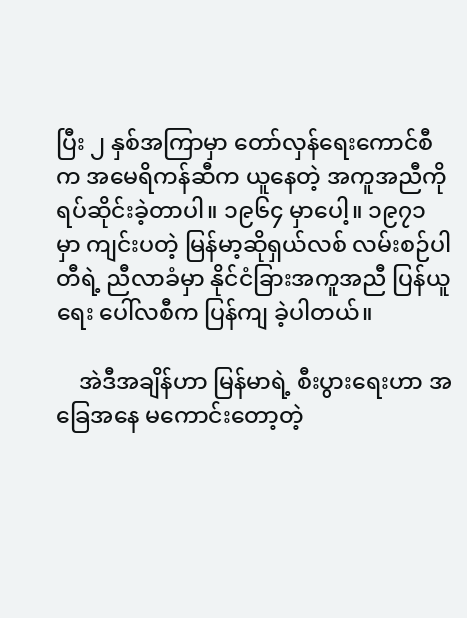ပြီး ၂ နှစ်အကြာမှာ တော်လှန်ရေးကောင်စီက အမေရိကန်ဆီက ယူနေတဲ့ အကူအညီကို ရပ်ဆိုင်းခဲ့တာပါ။ ၁၉၆၄ မှာပေါ့။ ၁၉၇၁ မှာ ကျင်းပတဲ့ မြန်မာ့ဆိုရှယ်လစ် လမ်းစဉ်ပါတီရဲ့ ညီလာခံမှာ နိုင်ငံခြားအကူအညီ ပြန်ယူရေး ပေါ်လစီက ပြန်ကျ ခဲ့ပါတယ်။

    အဲဒီအချိန်ဟာ မြန်မာရဲ့ စီးပွားရေးဟာ အခြေအနေ မကောင်းတော့တဲ့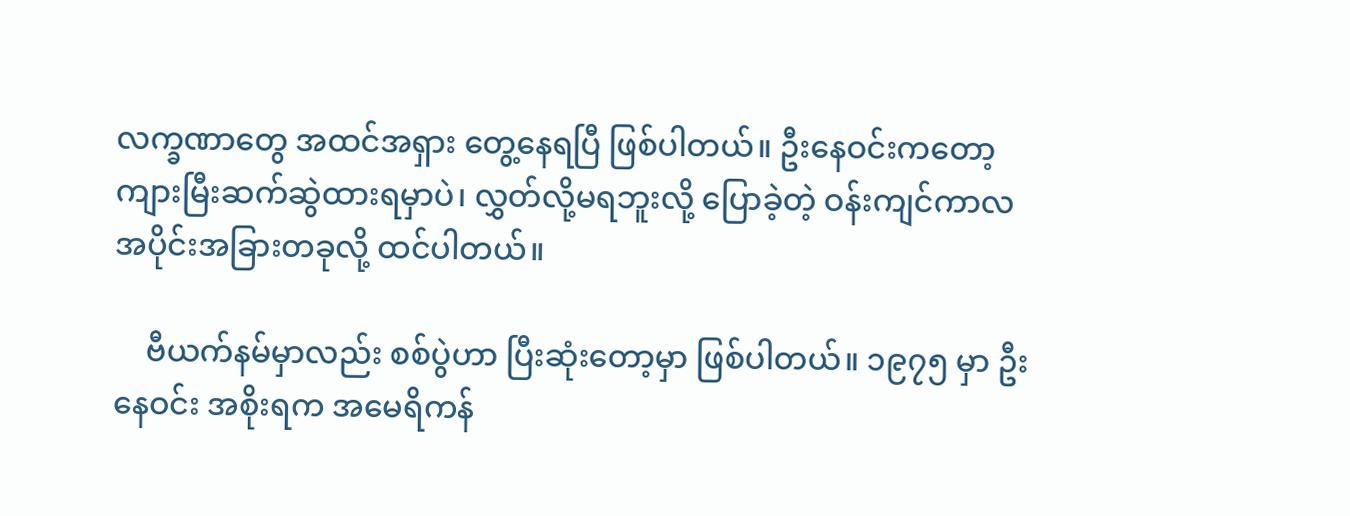လက္ခဏာတွေ အထင်အရှား တွေ့နေရပြီ ဖြစ်ပါတယ်။ ဦးနေဝင်းကတော့ ကျားမြီးဆက်ဆွဲထားရမှာပဲ၊ လွှတ်လို့မရဘူးလို့ ပြောခဲ့တဲ့ ဝန်းကျင်ကာလ အပိုင်းအခြားတခုလို့ ထင်ပါတယ်။

    ဗီယက်နမ်မှာလည်း စစ်ပွဲဟာ ပြီးဆုံးတော့မှာ ဖြစ်ပါတယ်။ ၁၉၇၅ မှာ ဦးနေဝင်း အစိုးရက အမေရိကန်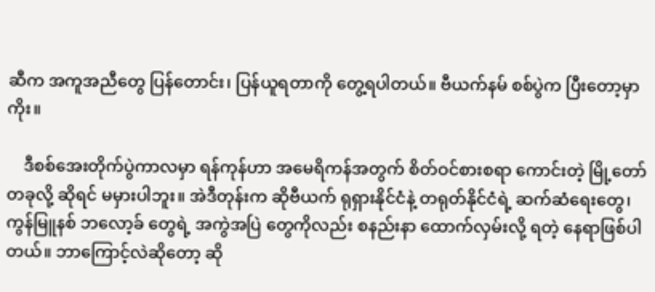ဆီက အကူအညီတွေ ပြန်တောင်း၊ ပြန်ယူရတာကို တွေ့ရပါတယ်။ ဗီယက်နမ် စစ်ပွဲက ပြီးတော့မှာကိုး။

    ဒီစစ်အေးတိုက်ပွဲကာလမှာ ရန်ကုန်ဟာ အမေရိကန်အတွက် စိတ်ဝင်စားစရာ ကောင်းတဲ့ မြို့တော်တခုလို့ ဆိုရင် မမှားပါဘူး။ အဲဒီတုန်းက ဆိုဗီယက် ရုရှားနိုင်ငံနဲ့ တရုတ်နိုင်ငံရဲ့ ဆက်ဆံရေးတွေ၊ ကွန်မြူနစ် ဘလော့ခ် တွေရဲ့ အကွဲအပြဲ တွေကိုလည်း စနည်းနာ ထောက်လှမ်းလို့ ရတဲ့ နေရာဖြစ်ပါတယ်။ ဘာကြောင့်လဲဆိုတော့ ဆို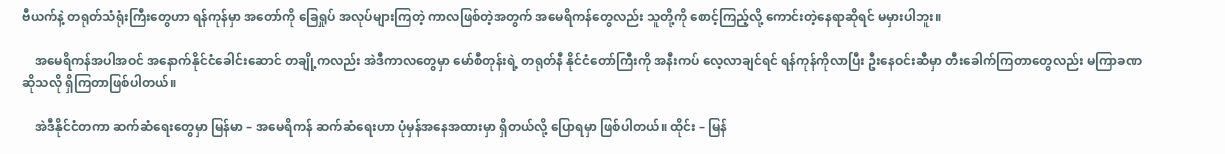ဗီယက်နဲ့ တရုတ်သံရုံးကြီးတွေဟာ ရန်ကုန်မှာ အတော်ကို ခြေရှုပ် အလုပ်များကြတဲ့ ကာလဖြစ်တဲ့အတွက် အမေရိကန်တွေလည်း သူတို့ကို စောင့်ကြည့်လို့ ကောင်းတဲ့နေရာဆိုရင် မမှားပါဘူး။

    အမေရိကန်အပါအဝင် အနောက်နိုင်ငံခေါင်းဆောင် တချို့ကလည်း အဲဒီကာလတွေမှာ မော်စီတုန်းရဲ့ တရုတ်နီ နိုင်ငံတော်ကြီးကို အနီးကပ် လေ့လာချင်ရင် ရန်ကုန်ကိုလာပြီး ဦးနေဝင်းဆီမှာ တီးခေါက်ကြတာတွေလည်း မကြာခဏ ဆိုသလို ရှိကြတာဖြစ်ပါတယ်။

    အဲဒီနိုင်ငံတကာ ဆက်ဆံရေးတွေမှာ မြန်မာ – အမေရိကန် ဆက်ဆံရေးဟာ ပုံမှန်အနေအထားမှာ ရှိတယ်လို့ ပြောရမှာ ဖြစ်ပါတယ်။ ထိုင်း – မြန်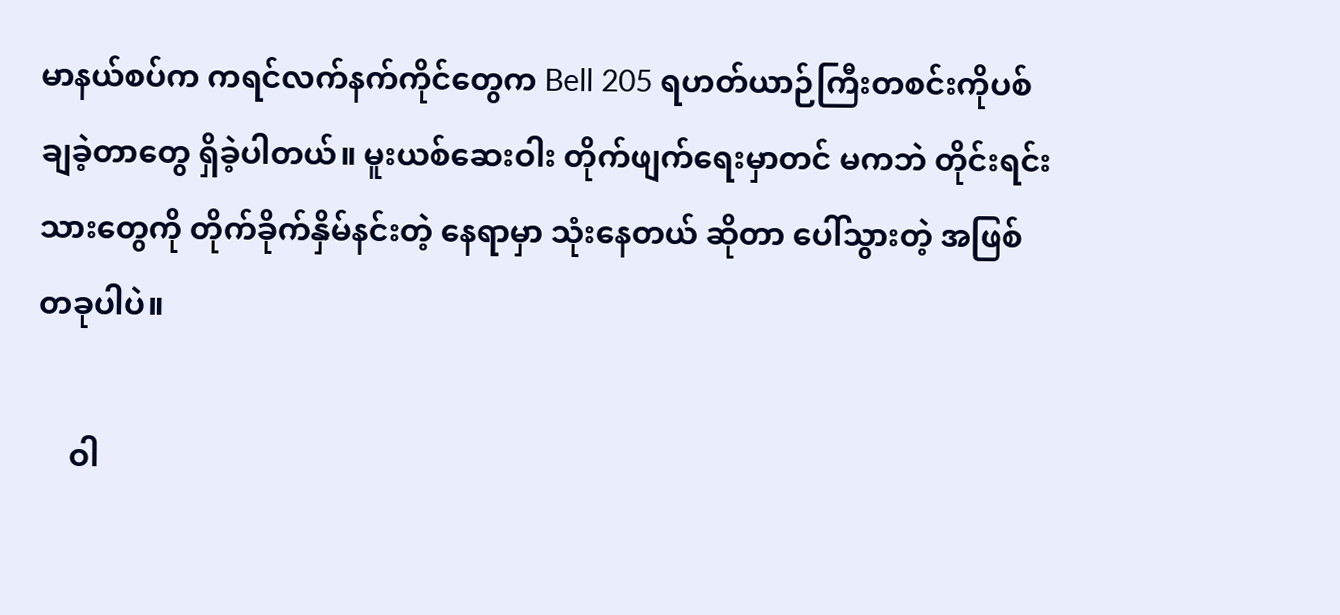မာနယ်စပ်က ကရင်လက်နက်ကိုင်တွေက Bell 205 ရဟတ်ယာဉ်ကြီးတစင်းကိုပစ်ချခဲ့တာတွေ ရှိခဲ့ပါတယ်။ မူးယစ်ဆေးဝါး တိုက်ဖျက်ရေးမှာတင် မကဘဲ တိုင်းရင်းသားတွေကို တိုက်ခိုက်နှိမ်နင်းတဲ့ နေရာမှာ သုံးနေတယ် ဆိုတာ ပေါ်သွားတဲ့ အဖြစ်တခုပါပဲ။

    ဝါ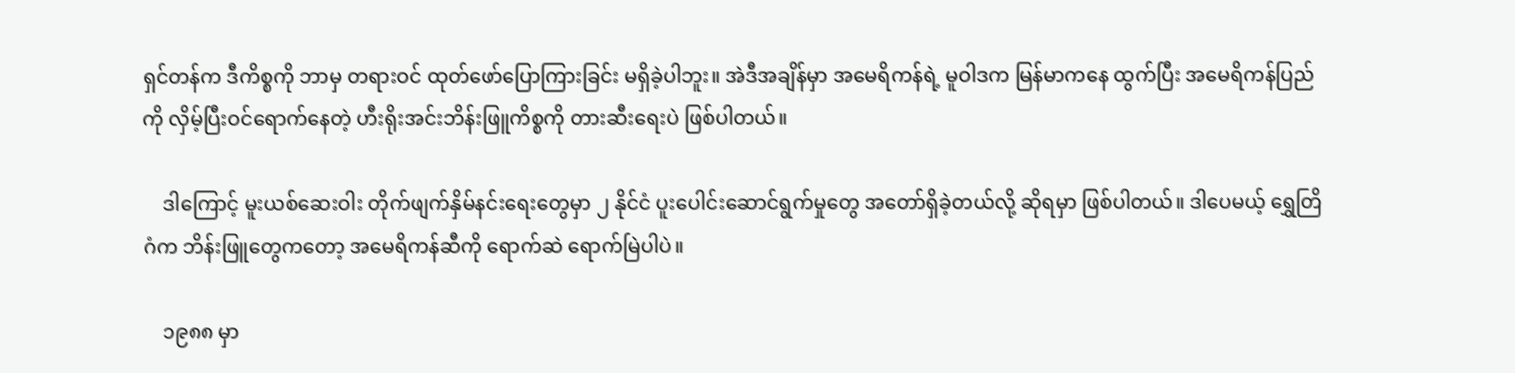ရှင်တန်က ဒီကိစ္စကို ဘာမှ တရားဝင် ထုတ်ဖော်ပြောကြားခြင်း မရှိခဲ့ပါဘူး။ အဲဒီအချိန်မှာ အမေရိကန်ရဲ့ မူဝါဒက မြန်မာကနေ ထွက်ပြီး အမေရိကန်ပြည်ကို လှိမ့်ပြီးဝင်ရောက်နေတဲ့ ဟီးရိုးအင်းဘိန်းဖြူကိစ္စကို တားဆီးရေးပဲ ဖြစ်ပါတယ်။

    ဒါကြောင့် မူးယစ်ဆေးဝါး တိုက်ဖျက်နှိမ်နင်းရေးတွေမှာ ၂ နိုင်ငံ ပူးပေါင်းဆောင်ရွက်မှုတွေ အတော်ရှိခဲ့တယ်လို့ ဆိုရမှာ ဖြစ်ပါတယ်။ ဒါပေမယ့် ရွှေတြိဂံက ဘိန်းဖြူတွေကတော့ အမေရိကန်ဆီကို ရောက်ဆဲ ရောက်မြဲပါပဲ။

    ၁၉၈၈ မှာ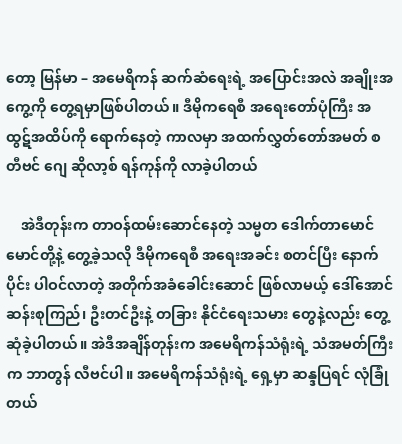တော့ မြန်မာ – အမေရိကန် ဆက်ဆံရေးရဲ့ အပြောင်းအလဲ အချိုးအကွေ့ကို တွေ့ရမှာဖြစ်ပါတယ်။ ဒီမိုကရေစီ အရေးတော်ပုံကြီး အထွဋ်အထိပ်ကို ရောက်နေတဲ့ ကာလမှာ အထက်လွှတ်တော်အမတ် စတီဗင် ဂျေ ဆိုလာ့စ် ရန်ကုန်ကို လာခဲ့ပါတယ်

    အဲဒီတုန်းက တာဝန်ထမ်းဆောင်နေတဲ့ သမ္မတ ဒေါက်တာမောင်မောင်တို့နဲ့ တွေ့ခဲ့သလို ဒီမိုကရေစီ အရေးအခင်း စတင်ပြီး နောက်ပိုင်း ပါဝင်လာတဲ့ အတိုက်အခံခေါင်းဆောင် ဖြစ်လာမယ့် ဒေါ်အောင်ဆန်းစုကြည်၊ ဦးတင်ဦးနဲ့ တခြား နိုင်ငံရေးသမား တွေနဲ့လည်း တွေ့ဆုံခဲ့ပါတယ်။ အဲဒီအချိန်တုန်းက အမေရိကန်သံရုံးရဲ့ သံအမတ်ကြီးက ဘာတွန် လီဗင်ပါ။ အမေရိကန်သံရုံးရဲ့ ရှေ့မှာ ဆန္ဒပြရင် လုံခြုံတယ်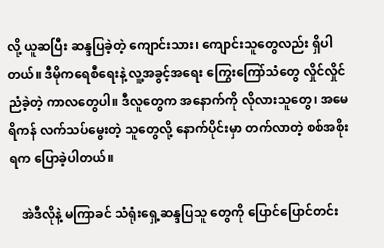လို့ ယူဆပြီး ဆန္ဒပြခဲ့တဲ့ ကျောင်းသား၊ ကျောင်းသူတွေလည်း ရှိပါတယ်။ ဒီမိုကရေစီရေးနဲ့ လူ့အခွင့်အရေး ကြွေးကြော်သံတွေ လှိုင်လှိုင်ညံခဲ့တဲ့ ကာလတွေပါ။ ဒီလူတွေက အနောက်ကို လိုလားသူတွေ၊ အမေရိကန် လက်သပ်မွေးတဲ့ သူတွေလို့ နောက်ပိုင်းမှာ တက်လာတဲ့ စစ်အစိုးရက ပြောခဲ့ပါတယ်။

    အဲဒီလိုနဲ့ မကြာခင် သံရုံးရှေ့ဆန္ဒပြသူ တွေကို ပြောင်ပြောင်တင်း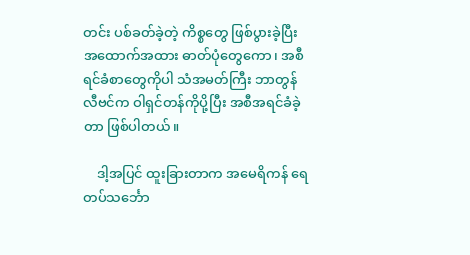တင်း ပစ်ခတ်ခဲ့တဲ့ ကိစ္စတွေ ဖြစ်ပွားခဲ့ပြီး အထောက်အထား ဓာတ်ပုံတွေကော၊ အစီရင်ခံစာတွေကိုပါ သံအမတ်ကြီး ဘာတွန် လီဗင်က ဝါရှင်တန်ကိုပို့ပြီး အစီအရင်ခံခဲ့တာ ဖြစ်ပါတယ်။

    ဒါ့အပြင် ထူးခြားတာက အမေရိကန် ရေတပ်သင်္ဘော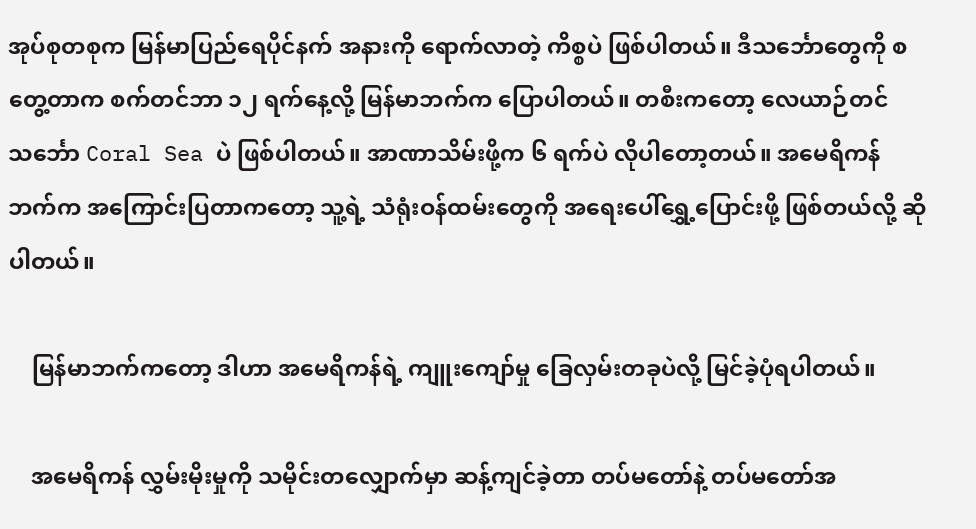အုပ်စုတစုက မြန်မာပြည်ရေပိုင်နက် အနားကို ရောက်လာတဲ့ ကိစ္စပဲ ဖြစ်ပါတယ်။ ဒီသင်္ဘောတွေကို စတွေ့တာက စက်တင်ဘာ ၁၂ ရက်နေ့လို့ မြန်မာဘက်က ပြောပါတယ်။ တစီးကတော့ လေယာဉ်တင်သင်္ဘော Coral Sea ပဲ ဖြစ်ပါတယ်။ အာဏာသိမ်းဖို့က ၆ ရက်ပဲ လိုပါတော့တယ်။ အမေရိကန် ဘက်က အကြောင်းပြတာကတော့ သူ့ရဲ့ သံရုံးဝန်ထမ်းတွေကို အရေးပေါ်ရွှေ့ပြောင်းဖို့ ဖြစ်တယ်လို့ ဆိုပါတယ်။

    မြန်မာဘက်ကတော့ ဒါဟာ အမေရိကန်ရဲ့ ကျူးကျော်မှု ခြေလှမ်းတခုပဲလို့ မြင်ခဲ့ပုံရပါတယ်။

    အမေရိကန် လွှမ်းမိုးမှုကို သမိုင်းတလျှောက်မှာ ဆန့်ကျင်ခဲ့တာ တပ်မတော်နဲ့ တပ်မတော်အ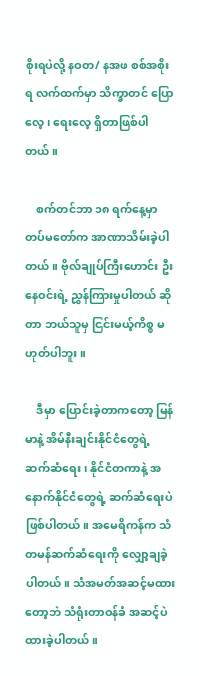စိုးရပဲလို့ နဝတ/ နအဖ စစ်အစိုးရ လက်ထက်မှာ သိက္ခာတင် ပြောလေ့၊ ရေးလေ့ ရှိတာဖြစ်ပါတယ်။

    စက်တင်ဘာ ၁၈ ရက်နေ့မှာ တပ်မတော်က အာဏာသိမ်းခဲ့ပါတယ်။ ဗိုလ်ချုပ်ကြီးဟောင်း ဦးနေဝင်းရဲ့ ညွှန်ကြားမှုပါတယ် ဆိုတာ ဘယ်သူမှ ငြင်းမယ့်ကိစ္စ မဟုတ်ပါဘူး။

    ဒီမှာ ပြောင်းခဲ့တာကတော့ မြန်မာနဲ့ အိမ်နီးချင်းနိုင်ငံတွေရဲ့ ဆက်ဆံရေး၊ နိုင်ငံတကာနဲ့ အနောက်နိုင်ငံတွေရဲ့ ဆက်ဆံရေးပဲ ဖြစ်ပါတယ်။ အမေရိကန်က သံတမန်ဆက်ဆံရေးကို လျှော့ချခဲ့ပါတယ်။ သံအမတ်အဆင့်မထားတော့ဘဲ သံရုံးတာဝန်ခံ အဆင့်ပဲ ထားခဲ့ပါတယ်။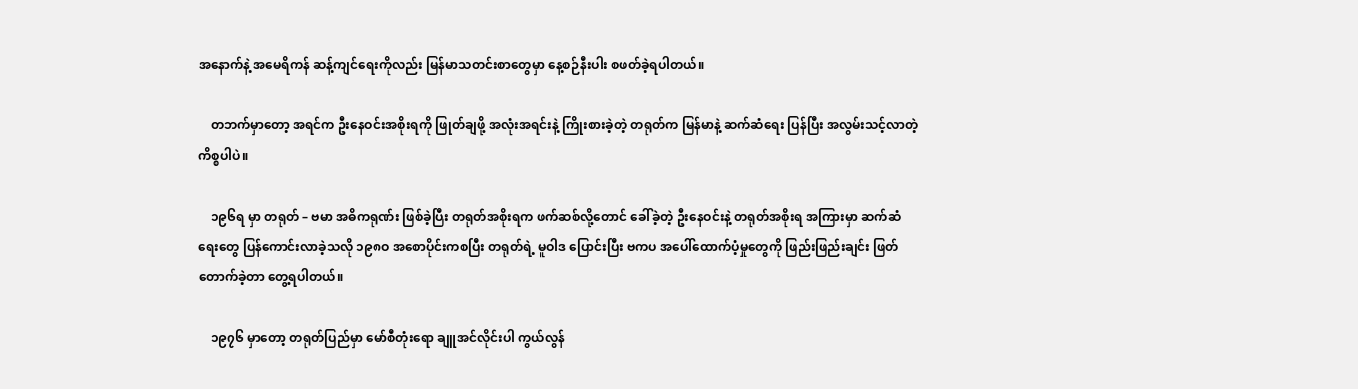အနောက်နဲ့ အမေရိကန် ဆန့်ကျင်ရေးကိုလည်း မြန်မာသတင်းစာတွေမှာ နေ့စဉ်နီးပါး စဖတ်ခဲ့ရပါတယ်။

    တဘက်မှာတော့ အရင်က ဦးနေဝင်းအစိုးရကို ဖြုတ်ချဖို့ အလုံးအရင်းနဲ့ ကြိုးစားခဲ့တဲ့ တရုတ်က မြန်မာနဲ့ ဆက်ဆံရေး ပြန်ပြီး အလွမ်းသင့်လာတဲ့ ကိစ္စပါပဲ။

    ၁၉၆ရ မှာ တရုတ် – ဗမာ အဓိကရုဏ်း ဖြစ်ခဲ့ပြီး တရုတ်အစိုးရက ဖက်ဆစ်လို့တောင် ခေါ်ခဲ့တဲ့ ဦးနေဝင်းနဲ့ တရုတ်အစိုးရ အကြားမှာ ဆက်ဆံရေးတွေ ပြန်ကောင်းလာခဲ့သလို ၁၉၈ဝ အစောပိုင်းကစပြီး တရုတ်ရဲ့ မူဝါဒ ပြောင်းပြီး ဗကပ အပေါ်ထောက်ပံ့မှုတွေကို ဖြည်းဖြည်းချင်း ဖြတ်တောက်ခဲ့တာ တွေ့ရပါတယ်။

    ၁၉၇၆ မှာတော့ တရုတ်ပြည်မှာ မော်စီတုံးရော ချူအင်လိုင်းပါ ကွယ်လွန်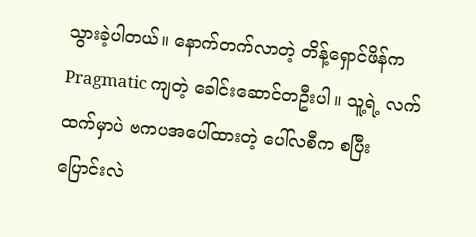သွားခဲ့ပါတယ်။ နောက်တက်လာတဲ့ တိန့်ရှောင်ဖိန်က Pragmatic ကျတဲ့ ခေါင်းဆောင်တဦးပါ။ သူ့ရဲ့ လက်ထက်မှာပဲ ဗကပအပေါ်ထားတဲ့ ပေါ်လစီက စပြီး ပြောင်းလဲ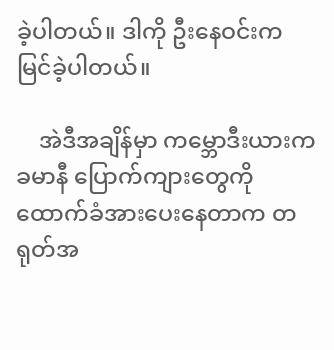ခဲ့ပါတယ်။ ဒါကို ဦးနေဝင်းက မြင်ခဲ့ပါတယ်။

    အဲဒီအချိန်မှာ ကမ္ဘောဒီးယားက ခမာနီ ပြောက်ကျားတွေကို ထောက်ခံအားပေးနေတာက တရုတ်အ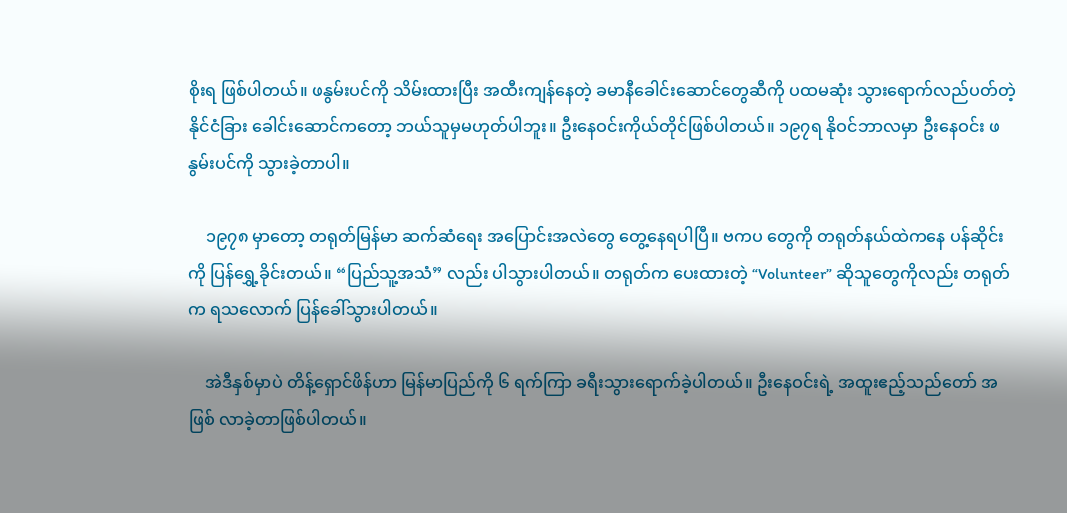စိုးရ ဖြစ်ပါတယ်။ ဖနွမ်းပင်ကို သိမ်းထားပြီး အထီးကျန်နေတဲ့ ခမာနီခေါင်းဆောင်တွေဆီကို ပထမဆုံး သွားရောက်လည်ပတ်တဲ့ နိုင်ငံခြား ခေါင်းဆောင်ကတော့ ဘယ်သူမှမဟုတ်ပါဘူး။ ဦးနေဝင်းကိုယ်တိုင်ဖြစ်ပါတယ်။ ၁၉၇ရ နိုဝင်ဘာလမှာ ဦးနေဝင်း ဖနွမ်းပင်ကို သွားခဲ့တာပါ။

    ၁၉၇၈ မှာတော့ တရုတ်မြန်မာ ဆက်ဆံရေး အပြောင်းအလဲတွေ တွေ့နေရပါပြီ။ ဗကပ တွေကို တရုတ်နယ်ထဲကနေ ပန်ဆိုင်းကို ပြန်ရွှေ့ခိုင်းတယ်။ “ပြည်သူ့အသံ” လည်း ပါသွားပါတယ်။ တရုတ်က ပေးထားတဲ့ “Volunteer” ဆိုသူတွေကိုလည်း တရုတ်က ရသလောက် ပြန်ခေါ်သွားပါတယ်။

    အဲဒီနှစ်မှာပဲ တိန့်ရှောင်ဖိန်ဟာ မြန်မာပြည်ကို ၆ ရက်ကြာ ခရီးသွားရောက်ခဲ့ပါတယ်။ ဦးနေဝင်းရဲ့ အထူးဧည့်သည်တော် အဖြစ် လာခဲ့တာဖြစ်ပါတယ်။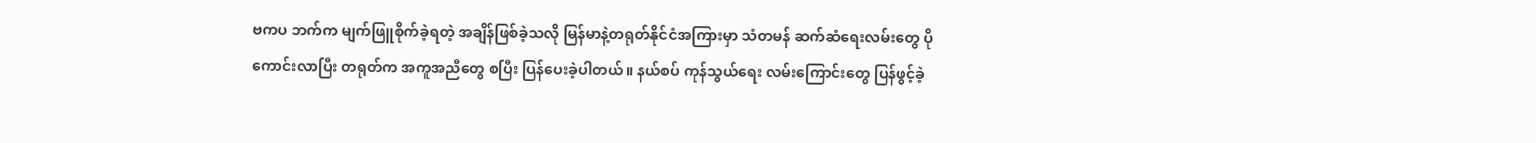ဗကပ ဘက်က မျက်ဖြူစိုက်ခဲ့ရတဲ့ အချိန်ဖြစ်ခဲ့သလို မြန်မာနဲ့တရုတ်နိုင်ငံအကြားမှာ သံတမန် ဆက်ဆံရေးလမ်းတွေ ပိုကောင်းလာပြီး တရုတ်က အကူအညီတွေ စပြီး ပြန်ပေးခဲ့ပါတယ်။ နယ်စပ် ကုန်သွယ်ရေး လမ်းကြောင်းတွေ ပြန်ဖွင့်ခဲ့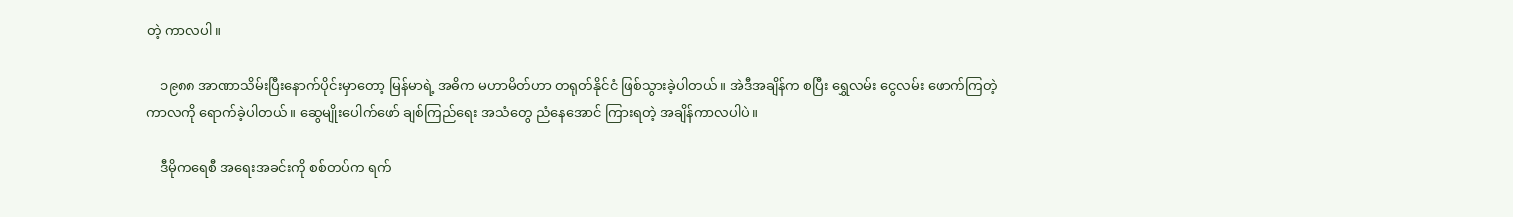တဲ့ ကာလပါ။

    ၁၉၈၈ အာဏာသိမ်းပြီးနောက်ပိုင်းမှာတော့ မြန်မာရဲ့ အဓိက မဟာမိတ်ဟာ တရုတ်နိုင်ငံ ဖြစ်သွားခဲ့ပါတယ်။ အဲဒီအချိန်က စပြီး ရွှေလမ်း ငွေလမ်း ဖောက်ကြတဲ့ ကာလကို ရောက်ခဲ့ပါတယ်။ ဆွေမျိုးပေါက်ဖော် ချစ်ကြည်ရေး အသံတွေ ညံနေအောင် ကြားရတဲ့ အချိန်ကာလပါပဲ။

    ဒီမိုကရေစီ အရေးအခင်းကို စစ်တပ်က ရက်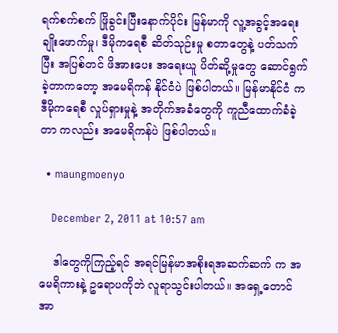ရက်စက်စက် ဖြိုခွင်းပြီးနောက်ပိုင်း မြန်မာကို လူ့အခွင့်အရေး ချိုးဖောက်မှု၊ ဒီမိုကရေစီ ဆိတ်သုဉ်းမှု စတာတွေနဲ့ ပတ်သက်ပြီး အပြစ်တင် ဖိအားပေး အရေးယူ ပိတ်ဆို့မှုတွေ ဆောင်ရွက်ခဲ့တာကတော့ အမေရိကန် နိုင်ငံပဲ ဖြစ်ပါတယ်။ မြန်မာနိုင်ငံ က ဒီမိုကရေစီ လှုပ်ရှားမှုနဲ့ အတိုက်အခံတွေကို ကူညီထောက်ခံခဲ့တာ ကလည်း အမေရိကန်ပဲ ဖြစ်ပါတယ်။

  • maungmoenyo

    December 2, 2011 at 10:57 am

    ဒါတွေကိုကြည့်ရင် အရင်မြန်မာအစိုးရအဆက်ဆက် က အမေရိကားနဲ့ ဥရောပကိုဘဲ လူရာသွင်းပါတယ်။ အရှေ့တောင်အာ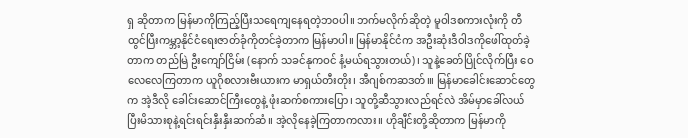ရှ ဆိုတာက မြန်မာကိုကြည့်ပြီးသရေကျနေရတဲ့ဘဝပါ။ ဘက်မလိုက်ဆိုတဲ့ မူဝါဒစကားလုံးကို တီထွင်ပြီးကမ္ဘာ့နိုင်ငံရေးဇာတ်ခုံကိုတင်ခဲ့တာက မြန်မာပါ။ မြန်မာနိုင်ငံက အဦးဆုံးဒီဝါဒကိုဖေါ်ထုတ်ခဲ့တာက တည်မြဲ ဦးကျော်ငြိမ်း (နောက် သခင်နုကဝင် နံ့မယ်ရသွားတယ်)၊ သူနဲ့ခေတ်ပြိုင်လိုက်ပြီး ဝေလေလေကြတာက ယူဂိုစလားဗီးယားက မာရှယ်တီးတိုး၊ အီဂျစ်ကဆဒတ်၊။ မြန်မာခေါင်းဆောင်တွေက အဲ့ဒီလို ခေါင်းဆောင်ကြီးတွေနဲ့ ဖုံးဆက်စကားပြော၊ သူတို့ဆီသွားလည်ရင်လဲ အိမ်မှာခေါ်လယ်ပြီးမိသားစုနဲ့ရင်းရင်းနှီးနှီးဆက်ဆံ။ အဲ့လိုနေခဲ့ကြတာကလား။ ဟိုချီင်းတို့ဆိုတာက မြန်မာကို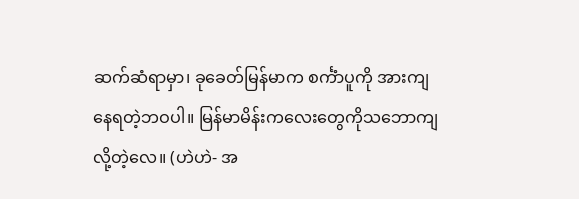ဆက်ဆံရာမှာ၊ ခုခေတ်မြန်မာက စင်္ကံာပူကို အားကျနေရတဲ့ဘဝပါ။ မြန်မာမိန်းကလေးတွေကိုသဘောကျလို့တဲ့လေ။ (ဟဲဟဲ- အ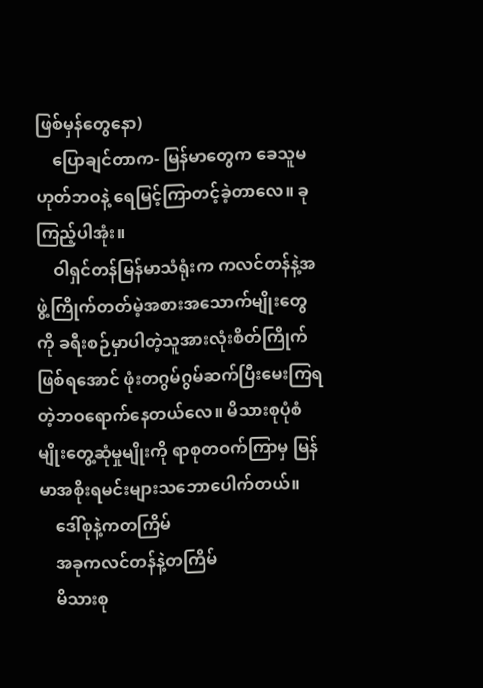ဖြစ်မှန်တွေနော)
    ပြောချင်တာက- မြန်မာတွေက ခေသူမဟုတ်ဘဝနဲ့ ရေမြင့်ကြာတင့်ခဲ့တာလေ။ ခုကြည့်ပါအုံး။
    ဝါရှင်တန်မြန်မာသံရုံးက ကလင်တန်နဲ့အဖွဲ့ကြိုက်တတ်မဲ့အစားအသောက်မျိုးတွေကို ခရီးစဉ်မှာပါတဲ့သူအားလုံးစိတ်ကြိုက်ဖြစ်ရအောင် ဖုံးတဂွမ်ဂွမ်ဆက်ပြီးမေးကြရတဲ့ဘဝရောက်နေတယ်လေ။ မိသားစုပုံစံမျိုးတွေ့ဆုံမှုမျိုးကို ရာစုတဝက်ကြာမှ မြန်မာအစိုးရမင်းများသဘောပေါက်တယ်။
    ဒေါ်စုနဲ့ကတကြိမ်
    အခုကလင်တန်နဲ့တကြိမ်
    မိသားစု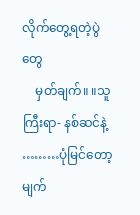လိုက်တွေ့ရတဲ့ပွဲတွေ
    မှတ်ချက်။ ။သူကြီးရာ- နစ်ဆင်နဲ့ ………ပုံမြင်တော့မျက်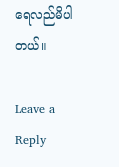ရေလည်မိပါတယ်။

Leave a Reply